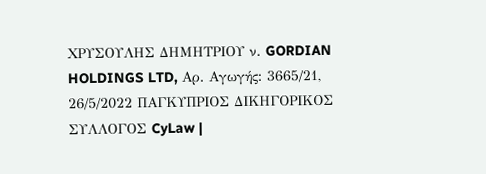ΧΡΥΣΟΥΛΗΣ ΔΗΜΗΤΡΙΟΥ ν. GORDIAN HOLDINGS LTD, Αρ. Αγωγής: 3665/21, 26/5/2022 ΠΑΓΚΥΠΡΙΟΣ ΔΙΚΗΓΟΡΙΚΟΣ ΣΥΛΛΟΓΟΣ CyLaw |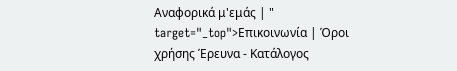Αναφορικά μ'εμάς | " target="_top">Επικοινωνία | Όροι χρήσης Έρευνα - Κατάλογος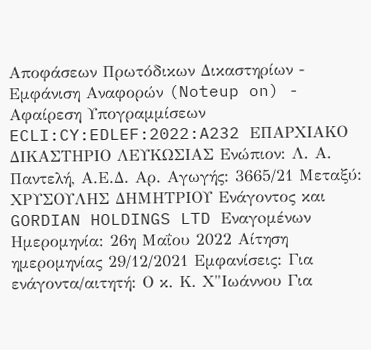Αποφάσεων Πρωτόδικων Δικαστηρίων - Εμφάνιση Αναφορών (Noteup on) - Αφαίρεση Υπογραμμίσεων ECLI:CY:EDLEF:2022:A232 ΕΠΑΡΧΙΑΚΟ ΔΙΚΑΣΤΗΡΙΟ ΛΕΥΚΩΣΙΑΣ Ενώπιον: Λ. Α. Παντελή, Α.Ε.Δ. Αρ. Αγωγής: 3665/21 Μεταξύ: ΧΡΥΣΟΥΛΗΣ ΔΗΜΗΤΡΙΟΥ Ενάγοντος και GORDIAN HOLDINGS LTD Εναγoμένων Ημερομηνία: 26η Μαΐου 2022 Αίτηση ημερομηνίας 29/12/2021 Εμφανίσεις: Για ενάγοντα/αιτητή: Ο κ. Κ. Χ"Ιωάννου Για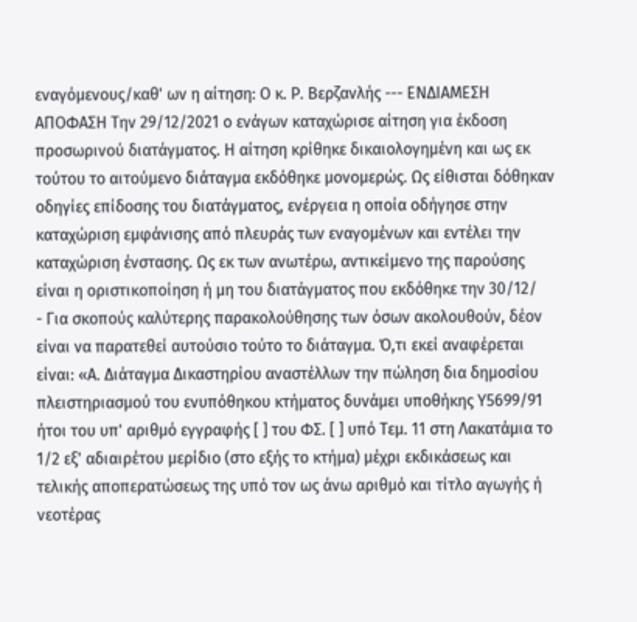εναγόμενους/καθ' ων η αίτηση: Ο κ. Ρ. Βερζανλής --- ΕΝΔΙΑΜΕΣΗ ΑΠΟΦΑΣΗ Την 29/12/2021 ο ενάγων καταχώρισε αίτηση για έκδοση προσωρινού διατάγματος. Η αίτηση κρίθηκε δικαιολογημένη και ως εκ τούτου το αιτούμενο διάταγμα εκδόθηκε μονομερώς. Ως είθισται δόθηκαν οδηγίες επίδοσης του διατάγματος, ενέργεια η οποία οδήγησε στην καταχώριση εμφάνισης από πλευράς των εναγομένων και εντέλει την καταχώριση ένστασης. Ως εκ των ανωτέρω, αντικείμενο της παρούσης είναι η οριστικοποίηση ή μη του διατάγματος που εκδόθηκε την 30/12/
- Για σκοπούς καλύτερης παρακολούθησης των όσων ακολουθούν, δέον είναι να παρατεθεί αυτούσιο τούτο το διάταγμα. Ό,τι εκεί αναφέρεται είναι: «Α. Διάταγμα Δικαστηρίου αναστέλλων την πώληση δια δημοσίου πλειστηριασμού του ενυπόθηκου κτήματος δυνάμει υποθήκης Υ5699/91 ήτοι του υπ' αριθμό εγγραφής [ ] του ΦΣ. [ ] υπό Τεμ. 11 στη Λακατάμια το 1/2 εξ' αδιαιρέτου μερίδιο (στο εξής το κτήμα) μέχρι εκδικάσεως και τελικής αποπερατώσεως της υπό τον ως άνω αριθμό και τίτλο αγωγής ή νεοτέρας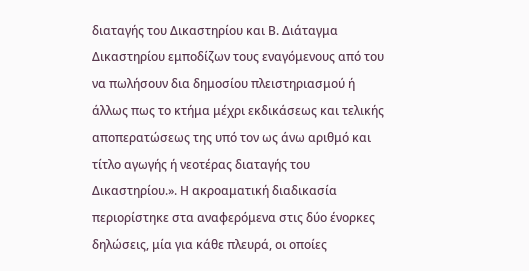διαταγής του Δικαστηρίου και Β. Διάταγμα Δικαστηρίου εμποδίζων τους εναγόμενους από του να πωλήσουν δια δημοσίου πλειστηριασμού ή άλλως πως το κτήμα μέχρι εκδικάσεως και τελικής αποπερατώσεως της υπό τον ως άνω αριθμό και τίτλο αγωγής ή νεοτέρας διαταγής του Δικαστηρίου.». Η ακροαματική διαδικασία περιορίστηκε στα αναφερόμενα στις δύο ένορκες δηλώσεις, μία για κάθε πλευρά, οι οποίες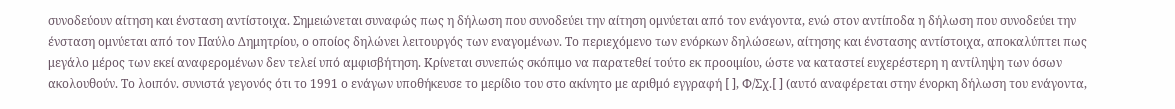συνοδεύουν αίτηση και ένσταση αντίστοιχα. Σημειώνεται συναφώς πως η δήλωση που συνοδεύει την αίτηση ομνύεται από τον ενάγοντα, ενώ στον αντίποδα η δήλωση που συνοδεύει την ένσταση ομνύεται από τον Παύλο Δημητρίου, ο οποίος δηλώνει λειτουργός των εναγομένων. Το περιεχόμενο των ενόρκων δηλώσεων, αίτησης και ένστασης αντίστοιχα, αποκαλύπτει πως μεγάλο μέρος των εκεί αναφερομένων δεν τελεί υπό αμφισβήτηση. Κρίνεται συνεπώς σκόπιμο να παρατεθεί τούτο εκ προοιμίου, ώστε να καταστεί ευχερέστερη η αντίληψη των όσων ακολουθούν. Το λοιπόν. συνιστά γεγονός ότι το 1991 ο ενάγων υποθήκευσε το μερίδιο του στο ακίνητο με αριθμό εγγραφή [ ], Φ/Σχ.[ ] (αυτό αναφέρεται στην ένορκη δήλωση του ενάγοντα,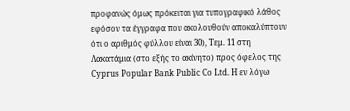προφανώς όμως πρόκειται για τυπογραφικό λάθος εφόσον τα έγγραφα που ακολουθούν αποκαλύπτουν ότι ο αριθμός φύλλου είναι 30), Τεμ. 11 στη Λακατάμια (στο εξής το ακίνητο) προς όφελος της Cyprus Popular Bank Public Co Ltd. Η εν λόγω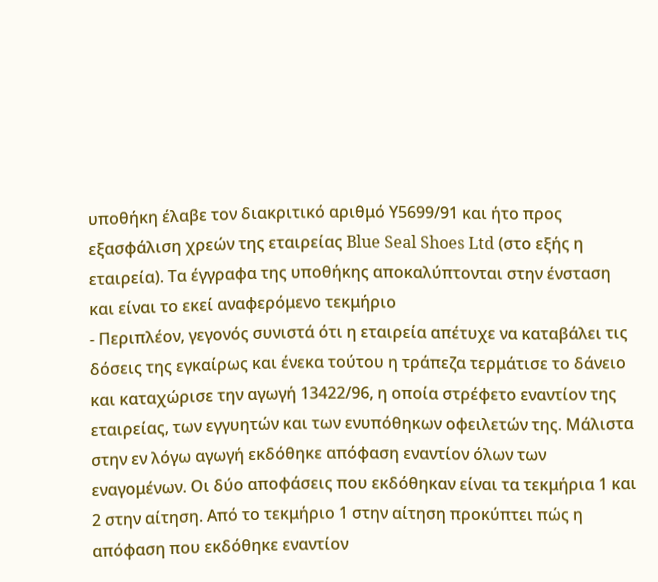υποθήκη έλαβε τον διακριτικό αριθμό Υ5699/91 και ήτο προς εξασφάλιση χρεών της εταιρείας Blue Seal Shoes Ltd (στο εξής η εταιρεία). Τα έγγραφα της υποθήκης αποκαλύπτονται στην ένσταση και είναι το εκεί αναφερόμενο τεκμήριο
- Περιπλέον, γεγονός συνιστά ότι η εταιρεία απέτυχε να καταβάλει τις δόσεις της εγκαίρως και ένεκα τούτου η τράπεζα τερμάτισε το δάνειο και καταχώρισε την αγωγή 13422/96, η οποία στρέφετο εναντίον της εταιρείας, των εγγυητών και των ενυπόθηκων οφειλετών της. Μάλιστα στην εν λόγω αγωγή εκδόθηκε απόφαση εναντίον όλων των εναγομένων. Οι δύο αποφάσεις που εκδόθηκαν είναι τα τεκμήρια 1 και 2 στην αίτηση. Από το τεκμήριο 1 στην αίτηση προκύπτει πώς η απόφαση που εκδόθηκε εναντίον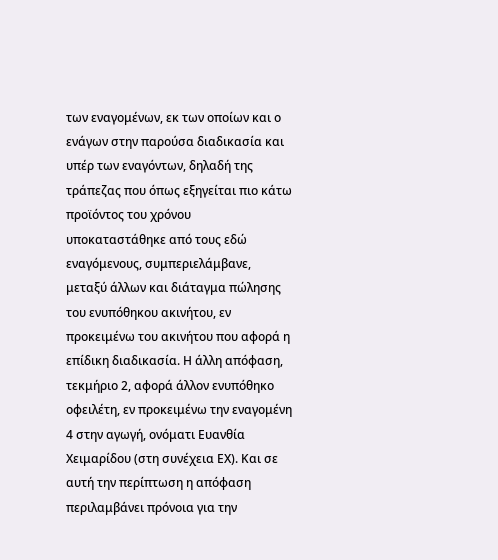των εναγομένων, εκ των οποίων και ο ενάγων στην παρούσα διαδικασία και υπέρ των εναγόντων, δηλαδή της τράπεζας που όπως εξηγείται πιο κάτω προϊόντος του χρόνου υποκαταστάθηκε από τους εδώ εναγόμενους, συμπεριελάμβανε, μεταξύ άλλων και διάταγμα πώλησης του ενυπόθηκου ακινήτου, εν προκειμένω του ακινήτου που αφορά η επίδικη διαδικασία. Η άλλη απόφαση, τεκμήριο 2, αφορά άλλον ενυπόθηκο οφειλέτη, εν προκειμένω την εναγομένη 4 στην αγωγή, ονόματι Ευανθία Χειμαρίδου (στη συνέχεια ΕΧ). Και σε αυτή την περίπτωση η απόφαση περιλαμβάνει πρόνοια για την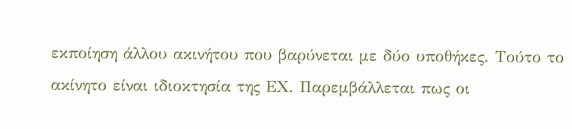εκποίηση άλλου ακινήτου που βαρύνεται με δύο υποθήκες. Τούτο το ακίνητο είναι ιδιοκτησία της ΕΧ. Παρεμβάλλεται πως οι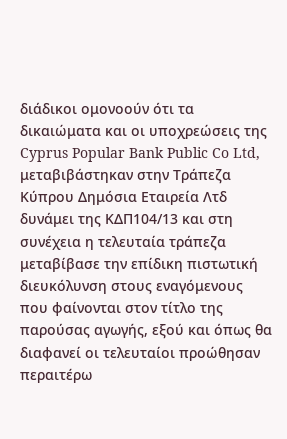διάδικοι ομονοούν ότι τα δικαιώματα και οι υποχρεώσεις της Cyprus Popular Bank Public Co Ltd, μεταβιβάστηκαν στην Τράπεζα Κύπρου Δημόσια Εταιρεία Λτδ δυνάμει της ΚΔΠ104/13 και στη συνέχεια η τελευταία τράπεζα μεταβίβασε την επίδικη πιστωτική διευκόλυνση στους εναγόμενους που φαίνονται στον τίτλο της παρούσας αγωγής, εξού και όπως θα διαφανεί οι τελευταίοι προώθησαν περαιτέρω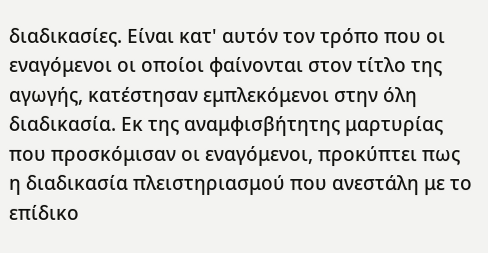διαδικασίες. Είναι κατ' αυτόν τον τρόπο που οι εναγόμενοι οι οποίοι φαίνονται στον τίτλο της αγωγής, κατέστησαν εμπλεκόμενοι στην όλη διαδικασία. Εκ της αναμφισβήτητης μαρτυρίας που προσκόμισαν οι εναγόμενοι, προκύπτει πως η διαδικασία πλειστηριασμού που ανεστάλη με το επίδικο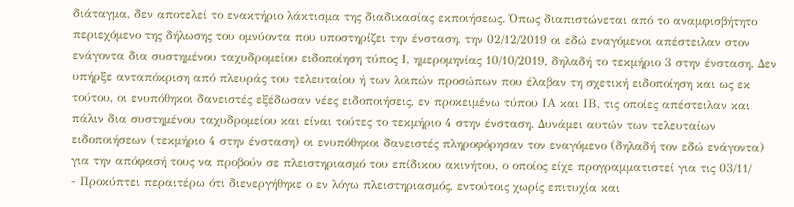διάταγμα, δεν αποτελεί το ενακτήριο λάκτισμα της διαδικασίας εκποιήσεως. Όπως διαπιστώνεται από το αναμφισβήτητο περιεχόμενο της δήλωσης του ομνύοντα που υποστηρίζει την ένσταση, την 02/12/2019 οι εδώ εναγόμενοι απέστειλαν στον ενάγοντα δια συστημένου ταχυδρομείου ειδοποίηση τύπος Ι, ημερομηνίας 10/10/2019, δηλαδή το τεκμήριο 3 στην ένσταση. Δεν υπήρξε ανταπόκριση από πλευράς του τελευταίου ή των λοιπών προσώπων που έλαβαν τη σχετική ειδοποίηση και ως εκ τούτου, οι ενυπόθηκοι δανειστές εξέδωσαν νέες ειδοποιήσεις, εν προκειμένω τύπου ΙΑ και ΙΒ, τις οποίες απέστειλαν και πάλιν δια συστημένου ταχυδρομείου και είναι τούτες το τεκμήριο 4 στην ένσταση. Δυνάμει αυτών των τελευταίων ειδοποιήσεων (τεκμήριο 4 στην ένσταση) οι ενυπόθηκοι δανειστές πληροφόρησαν τον εναγόμενο (δηλαδή τον εδώ ενάγοντα) για την απόφασή τους να προβούν σε πλειστηριασμό του επίδικου ακινήτου, ο οποίος είχε προγραμματιστεί για τις 03/11/
- Προκύπτει περαιτέρω ότι διενεργήθηκε ο εν λόγω πλειστηριασμός, εντούτοις χωρίς επιτυχία και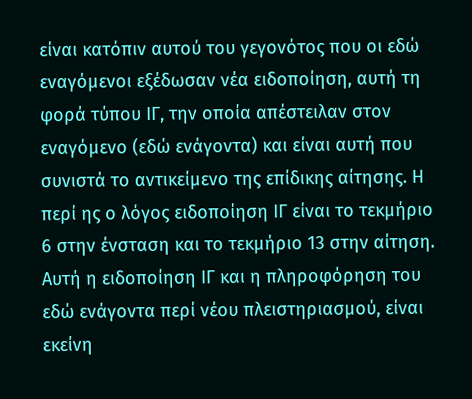είναι κατόπιν αυτού του γεγονότος που οι εδώ εναγόμενοι εξέδωσαν νέα ειδοποίηση, αυτή τη φορά τύπου ΙΓ, την οποία απέστειλαν στον εναγόμενο (εδώ ενάγοντα) και είναι αυτή που συνιστά το αντικείμενο της επίδικης αίτησης. Η περί ης ο λόγος ειδοποίηση ΙΓ είναι το τεκμήριο 6 στην ένσταση και το τεκμήριο 13 στην αίτηση. Αυτή η ειδοποίηση ΙΓ και η πληροφόρηση του εδώ ενάγοντα περί νέου πλειστηριασμού, είναι εκείνη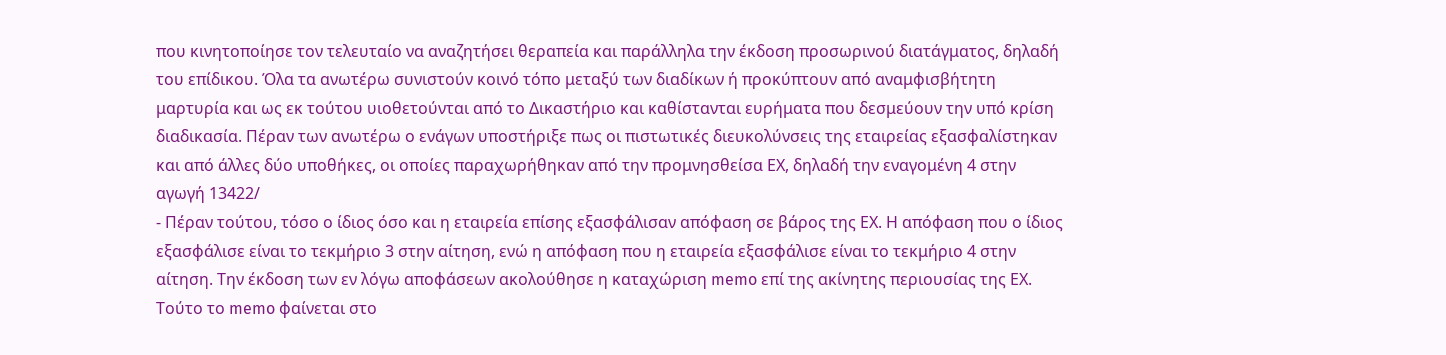που κινητοποίησε τον τελευταίο να αναζητήσει θεραπεία και παράλληλα την έκδοση προσωρινού διατάγματος, δηλαδή του επίδικου. Όλα τα ανωτέρω συνιστούν κοινό τόπο μεταξύ των διαδίκων ή προκύπτουν από αναμφισβήτητη μαρτυρία και ως εκ τούτου υιοθετούνται από το Δικαστήριο και καθίστανται ευρήματα που δεσμεύουν την υπό κρίση διαδικασία. Πέραν των ανωτέρω ο ενάγων υποστήριξε πως οι πιστωτικές διευκολύνσεις της εταιρείας εξασφαλίστηκαν και από άλλες δύο υποθήκες, οι οποίες παραχωρήθηκαν από την προμνησθείσα ΕΧ, δηλαδή την εναγομένη 4 στην αγωγή 13422/
- Πέραν τούτου, τόσο ο ίδιος όσο και η εταιρεία επίσης εξασφάλισαν απόφαση σε βάρος της ΕΧ. Η απόφαση που ο ίδιος εξασφάλισε είναι το τεκμήριο 3 στην αίτηση, ενώ η απόφαση που η εταιρεία εξασφάλισε είναι το τεκμήριο 4 στην αίτηση. Την έκδοση των εν λόγω αποφάσεων ακολούθησε η καταχώριση memo επί της ακίνητης περιουσίας της ΕΧ. Τούτο το memo φαίνεται στο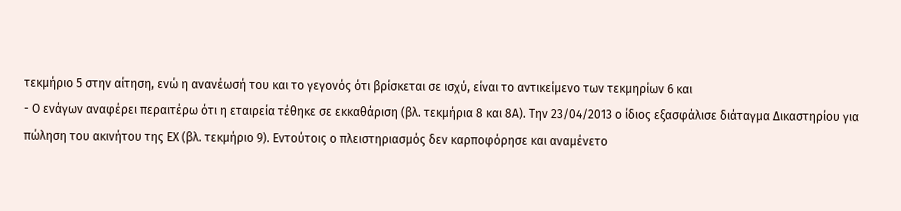τεκμήριο 5 στην αίτηση, ενώ η ανανέωσή του και το γεγονός ότι βρίσκεται σε ισχύ, είναι το αντικείμενο των τεκμηρίων 6 και
- Ο ενάγων αναφέρει περαιτέρω ότι η εταιρεία τέθηκε σε εκκαθάριση (βλ. τεκμήρια 8 και 8Α). Την 23/04/2013 ο ίδιος εξασφάλισε διάταγμα Δικαστηρίου για πώληση του ακινήτου της ΕΧ (βλ. τεκμήριο 9). Εντούτοις ο πλειστηριασμός δεν καρποφόρησε και αναμένετο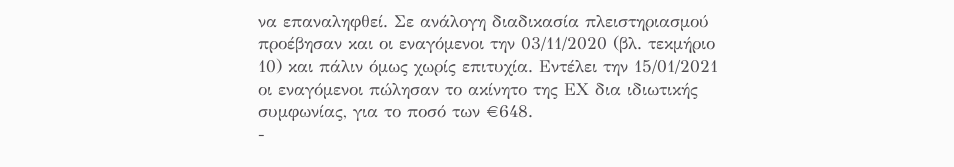να επαναληφθεί. Σε ανάλογη διαδικασία πλειστηριασμού προέβησαν και οι εναγόμενοι την 03/11/2020 (βλ. τεκμήριο 10) και πάλιν όμως χωρίς επιτυχία. Εντέλει την 15/01/2021 οι εναγόμενοι πώλησαν το ακίνητο της ΕΧ δια ιδιωτικής συμφωνίας, για το ποσό των €648.
-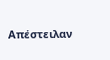Απέστειλαν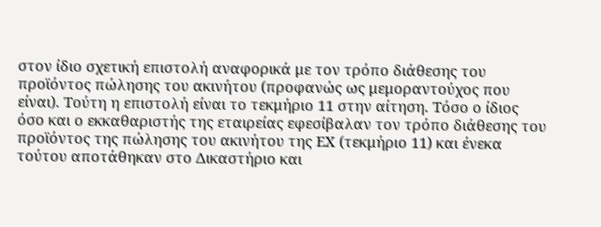στον ίδιο σχετική επιστολή αναφορικά με τον τρόπο διάθεσης του προϊόντος πώλησης του ακινήτου (προφανώς ως μεμοραντούχος που είναι). Τούτη η επιστολή είναι το τεκμήριο 11 στην αίτηση. Τόσο ο ίδιος όσο και ο εκκαθαριστής της εταιρείας εφεσίβαλαν τον τρόπο διάθεσης του προϊόντος της πώλησης του ακινήτου της ΕΧ (τεκμήριο 11) και ένεκα τούτου αποτάθηκαν στο Δικαστήριο και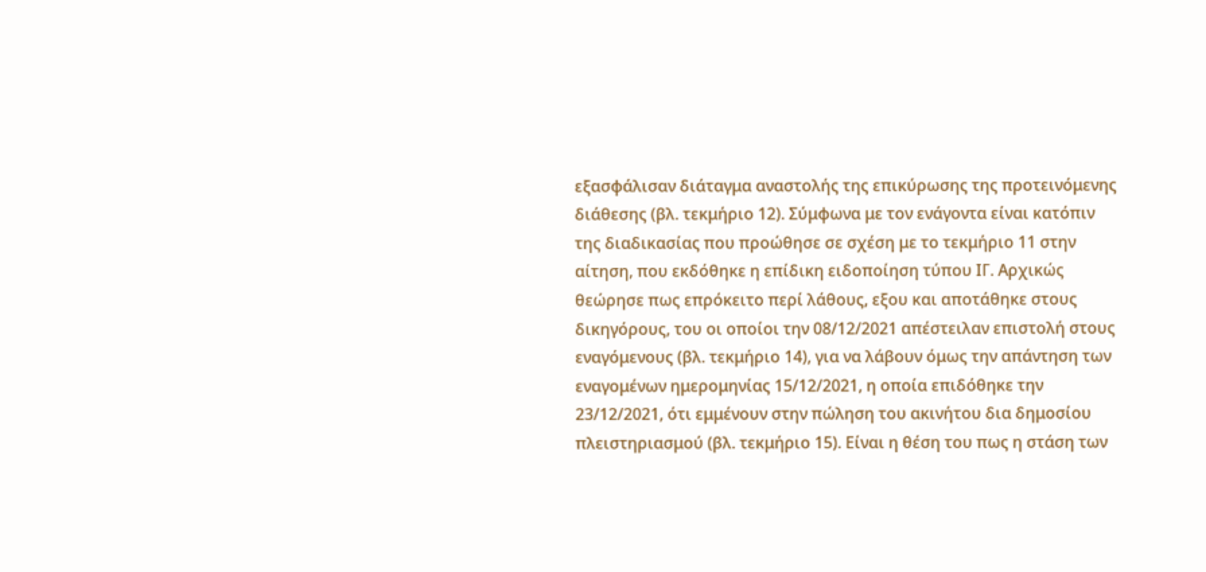εξασφάλισαν διάταγμα αναστολής της επικύρωσης της προτεινόμενης διάθεσης (βλ. τεκμήριο 12). Σύμφωνα με τον ενάγοντα είναι κατόπιν της διαδικασίας που προώθησε σε σχέση με το τεκμήριο 11 στην αίτηση, που εκδόθηκε η επίδικη ειδοποίηση τύπου ΙΓ. Αρχικώς θεώρησε πως επρόκειτο περί λάθους, εξου και αποτάθηκε στους δικηγόρους, του οι οποίοι την 08/12/2021 απέστειλαν επιστολή στους εναγόμενους (βλ. τεκμήριο 14), για να λάβουν όμως την απάντηση των εναγομένων ημερομηνίας 15/12/2021, η οποία επιδόθηκε την 23/12/2021, ότι εμμένουν στην πώληση του ακινήτου δια δημοσίου πλειστηριασμού (βλ. τεκμήριο 15). Είναι η θέση του πως η στάση των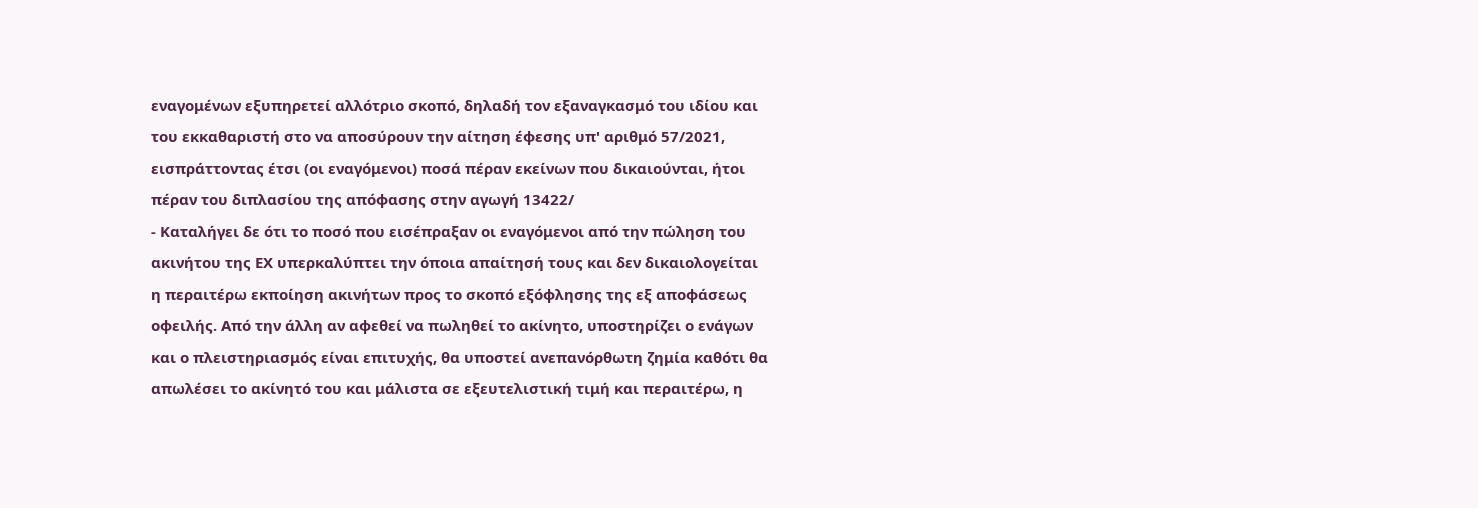εναγομένων εξυπηρετεί αλλότριο σκοπό, δηλαδή τον εξαναγκασμό του ιδίου και του εκκαθαριστή στο να αποσύρουν την αίτηση έφεσης υπ' αριθμό 57/2021, εισπράττοντας έτσι (οι εναγόμενοι) ποσά πέραν εκείνων που δικαιούνται, ήτοι πέραν του διπλασίου της απόφασης στην αγωγή 13422/
- Καταλήγει δε ότι το ποσό που εισέπραξαν οι εναγόμενοι από την πώληση του ακινήτου της ΕΧ υπερκαλύπτει την όποια απαίτησή τους και δεν δικαιολογείται η περαιτέρω εκποίηση ακινήτων προς το σκοπό εξόφλησης της εξ αποφάσεως οφειλής. Από την άλλη αν αφεθεί να πωληθεί το ακίνητο, υποστηρίζει ο ενάγων και ο πλειστηριασμός είναι επιτυχής, θα υποστεί ανεπανόρθωτη ζημία καθότι θα απωλέσει το ακίνητό του και μάλιστα σε εξευτελιστική τιμή και περαιτέρω, η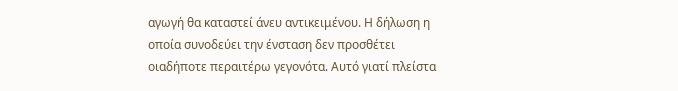αγωγή θα καταστεί άνευ αντικειμένου. Η δήλωση η οποία συνοδεύει την ένσταση δεν προσθέτει οιαδήποτε περαιτέρω γεγονότα. Αυτό γιατί πλείστα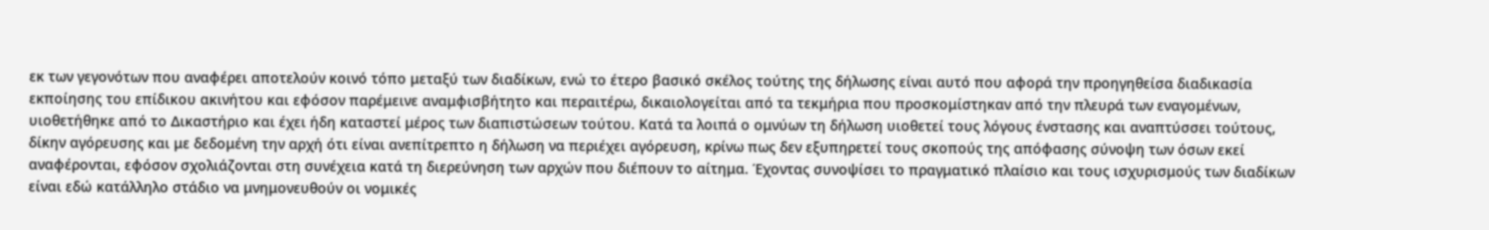εκ των γεγονότων που αναφέρει αποτελούν κοινό τόπο μεταξύ των διαδίκων, ενώ το έτερο βασικό σκέλος τούτης της δήλωσης είναι αυτό που αφορά την προηγηθείσα διαδικασία εκποίησης του επίδικου ακινήτου και εφόσον παρέμεινε αναμφισβήτητο και περαιτέρω, δικαιολογείται από τα τεκμήρια που προσκομίστηκαν από την πλευρά των εναγομένων, υιοθετήθηκε από το Δικαστήριο και έχει ήδη καταστεί μέρος των διαπιστώσεων τούτου. Κατά τα λοιπά ο ομνύων τη δήλωση υιοθετεί τους λόγους ένστασης και αναπτύσσει τούτους, δίκην αγόρευσης και με δεδομένη την αρχή ότι είναι ανεπίτρεπτο η δήλωση να περιέχει αγόρευση, κρίνω πως δεν εξυπηρετεί τους σκοπούς της απόφασης σύνοψη των όσων εκεί αναφέρονται, εφόσον σχολιάζονται στη συνέχεια κατά τη διερεύνηση των αρχών που διέπουν το αίτημα. Έχοντας συνοψίσει το πραγματικό πλαίσιο και τους ισχυρισμούς των διαδίκων είναι εδώ κατάλληλο στάδιο να μνημονευθούν οι νομικές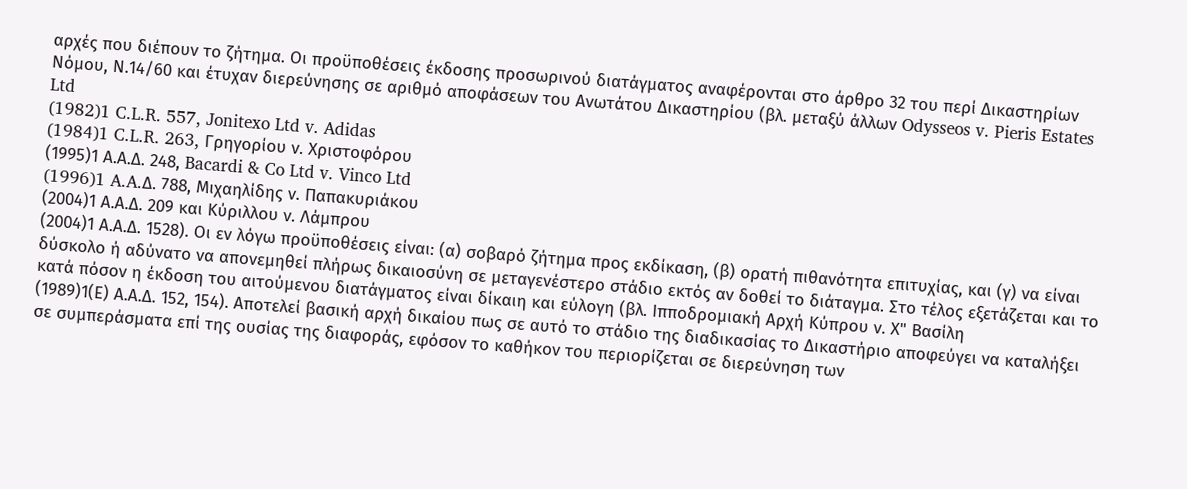αρχές που διέπουν το ζήτημα. Οι προϋποθέσεις έκδοσης προσωρινού διατάγματος αναφέρονται στο άρθρο 32 του περί Δικαστηρίων Νόμου, Ν.14/60 και έτυχαν διερεύνησης σε αριθμό αποφάσεων του Ανωτάτου Δικαστηρίου (βλ. μεταξύ άλλων Odysseos v. Pieris Estates Ltd
(1982)1 C.L.R. 557, Jonitexo Ltd v. Adidas
(1984)1 C.L.R. 263, Γρηγορίου ν. Χριστοφόρου
(1995)1 Α.Α.Δ. 248, Bacardi & Co Ltd v. Vinco Ltd
(1996)1 A.A.Δ. 788, Μιχαηλίδης ν. Παπακυριάκου
(2004)1 Α.Α.Δ. 209 και Κύριλλου ν. Λάμπρου
(2004)1 Α.Α.Δ. 1528). Οι εν λόγω προϋποθέσεις είναι: (α) σοβαρό ζήτημα προς εκδίκαση, (β) ορατή πιθανότητα επιτυχίας, και (γ) να είναι δύσκολο ή αδύνατο να απονεμηθεί πλήρως δικαιοσύνη σε μεταγενέστερο στάδιο εκτός αν δοθεί το διάταγμα. Στο τέλος εξετάζεται και το κατά πόσον η έκδοση του αιτούμενου διατάγματος είναι δίκαιη και εύλογη (βλ. Ιπποδρομιακή Αρχή Κύπρου ν. Χ" Βασίλη
(1989)1(Ε) Α.Α.Δ. 152, 154). Αποτελεί βασική αρχή δικαίου πως σε αυτό το στάδιο της διαδικασίας το Δικαστήριο αποφεύγει να καταλήξει σε συμπεράσματα επί της ουσίας της διαφοράς, εφόσον το καθήκον του περιορίζεται σε διερεύνηση των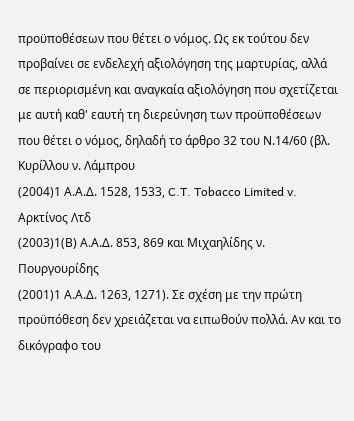προϋποθέσεων που θέτει ο νόμος. Ως εκ τούτου δεν προβαίνει σε ενδελεχή αξιολόγηση της μαρτυρίας, αλλά σε περιορισμένη και αναγκαία αξιολόγηση που σχετίζεται με αυτή καθ' εαυτή τη διερεύνηση των προϋποθέσεων που θέτει ο νόμος, δηλαδή το άρθρο 32 του Ν.14/60 (βλ. Κυρίλλου ν. Λάμπρου
(2004)1 Α.Α.Δ. 1528, 1533, C.T. Tobacco Limited v. Αρκτίνος Λτδ
(2003)1(Β) Α.Α.Δ. 853, 869 και Μιχαηλίδης ν. Πουργουρίδης
(2001)1 Α.Α.Δ. 1263, 1271). Σε σχέση με την πρώτη προϋπόθεση δεν χρειάζεται να ειπωθούν πολλά. Αν και το δικόγραφο του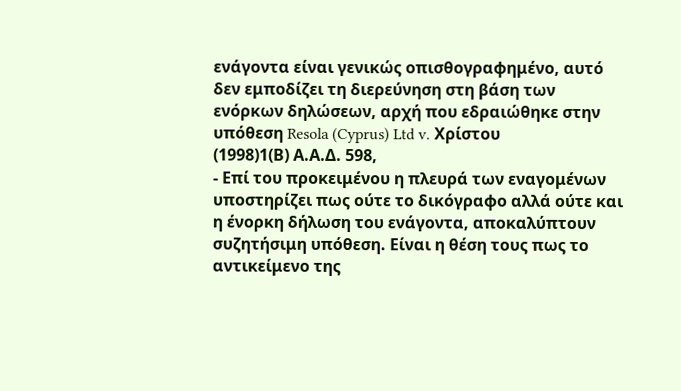ενάγοντα είναι γενικώς οπισθογραφημένο, αυτό δεν εμποδίζει τη διερεύνηση στη βάση των ενόρκων δηλώσεων, αρχή που εδραιώθηκε στην υπόθεση Resola (Cyprus) Ltd v. Χρίστου
(1998)1(Β) Α.Α.Δ. 598,
- Επί του προκειμένου η πλευρά των εναγομένων υποστηρίζει πως ούτε το δικόγραφο αλλά ούτε και η ένορκη δήλωση του ενάγοντα, αποκαλύπτουν συζητήσιμη υπόθεση. Είναι η θέση τους πως το αντικείμενο της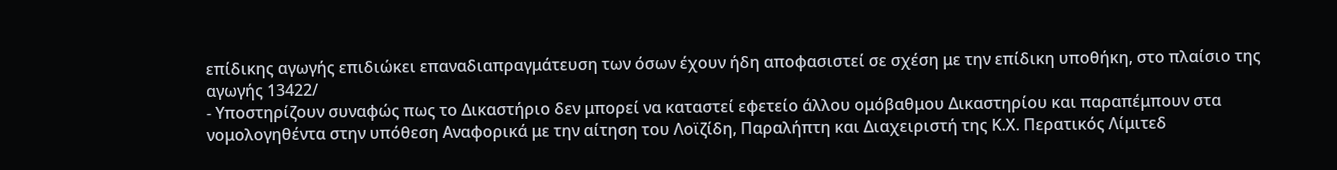επίδικης αγωγής επιδιώκει επαναδιαπραγμάτευση των όσων έχουν ήδη αποφασιστεί σε σχέση με την επίδικη υποθήκη, στο πλαίσιο της αγωγής 13422/
- Υποστηρίζουν συναφώς πως το Δικαστήριο δεν μπορεί να καταστεί εφετείο άλλου ομόβαθμου Δικαστηρίου και παραπέμπουν στα νομολογηθέντα στην υπόθεση Αναφορικά με την αίτηση του Λοϊζίδη, Παραλήπτη και Διαχειριστή της Κ.Χ. Περατικός Λίμιτεδ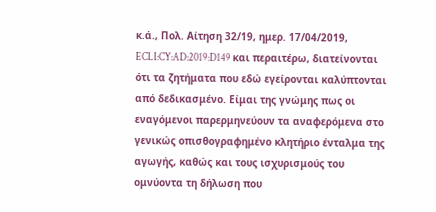κ.ά., Πολ. Αίτηση 32/19, ημερ. 17/04/2019, ECLI:CY:AD:2019:D149 και περαιτέρω, διατείνονται ότι τα ζητήματα που εδώ εγείρονται καλύπτονται από δεδικασμένο. Είμαι της γνώμης πως οι εναγόμενοι παρερμηνεύουν τα αναφερόμενα στο γενικώς οπισθογραφημένο κλητήριο ένταλμα της αγωγής, καθώς και τους ισχυρισμούς του ομνύοντα τη δήλωση που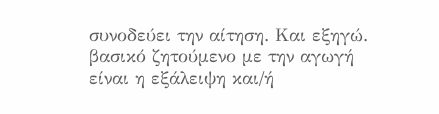συνοδεύει την αίτηση. Και εξηγώ. βασικό ζητούμενο με την αγωγή είναι η εξάλειψη και/ή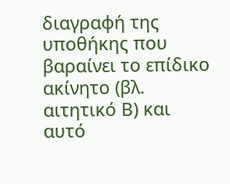διαγραφή της υποθήκης που βαραίνει το επίδικο ακίνητο (βλ. αιτητικό Β) και αυτό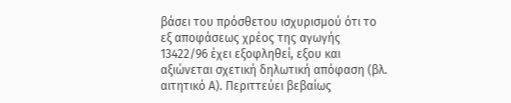βάσει του πρόσθετου ισχυρισμού ότι το εξ αποφάσεως χρέος της αγωγής 13422/96 έχει εξοφληθεί, εξου και αξιώνεται σχετική δηλωτική απόφαση (βλ. αιτητικό Α). Περιττεύει βεβαίως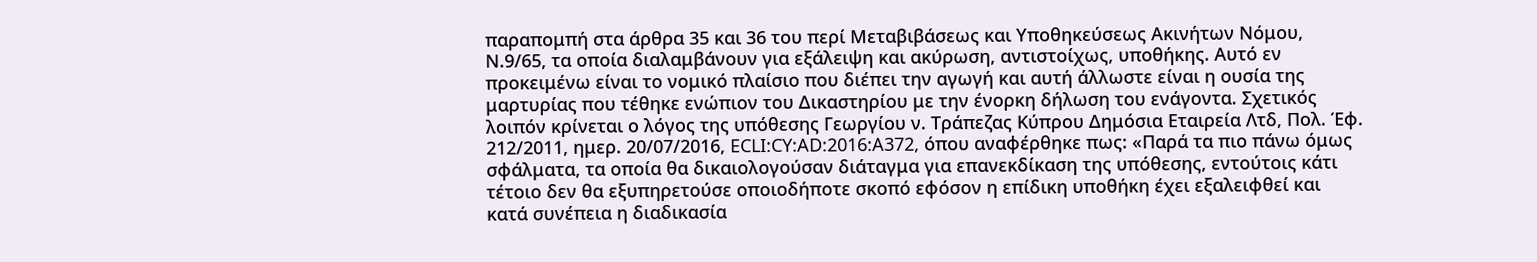παραπομπή στα άρθρα 35 και 36 του περί Μεταβιβάσεως και Υποθηκεύσεως Ακινήτων Νόμου, Ν.9/65, τα οποία διαλαμβάνουν για εξάλειψη και ακύρωση, αντιστοίχως, υποθήκης. Αυτό εν προκειμένω είναι το νομικό πλαίσιο που διέπει την αγωγή και αυτή άλλωστε είναι η ουσία της μαρτυρίας που τέθηκε ενώπιον του Δικαστηρίου με την ένορκη δήλωση του ενάγοντα. Σχετικός λοιπόν κρίνεται ο λόγος της υπόθεσης Γεωργίου ν. Τράπεζας Κύπρου Δημόσια Εταιρεία Λτδ, Πολ. Έφ. 212/2011, ημερ. 20/07/2016, ECLI:CY:AD:2016:A372, όπου αναφέρθηκε πως: «Παρά τα πιο πάνω όμως σφάλματα, τα οποία θα δικαιολογούσαν διάταγμα για επανεκδίκαση της υπόθεσης, εντούτοις κάτι τέτοιο δεν θα εξυπηρετούσε οποιοδήποτε σκοπό εφόσον η επίδικη υποθήκη έχει εξαλειφθεί και κατά συνέπεια η διαδικασία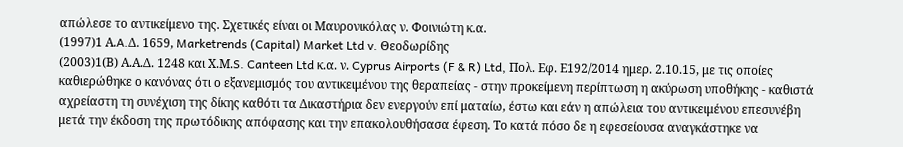απώλεσε το αντικείμενο της. Σχετικές είναι οι Μαυρονικόλας ν. Φοινιώτη κ.α.
(1997)1 Α.A.Δ. 1659, Marketrends (Capital) Market Ltd v. Θεοδωρίδης
(2003)1(Β) Α.Α.Δ. 1248 και Χ.Μ.S. Canteen Ltd κ.α. ν. Cyprus Airports (F & R) Ltd, Πολ. Εφ. Ε192/2014 ημερ. 2.10.15, με τις οποίες καθιερώθηκε ο κανόνας ότι ο εξανεμισμός του αντικειμένου της θεραπείας - στην προκείμενη περίπτωση η ακύρωση υποθήκης - καθιστά αχρείαστη τη συνέχιση της δίκης καθότι τα Δικαστήρια δεν ενεργούν επί ματαίω, έστω και εάν η απώλεια του αντικειμένου επεσυνέβη μετά την έκδοση της πρωτόδικης απόφασης και την επακολουθήσασα έφεση. Το κατά πόσο δε η εφεσείουσα αναγκάστηκε να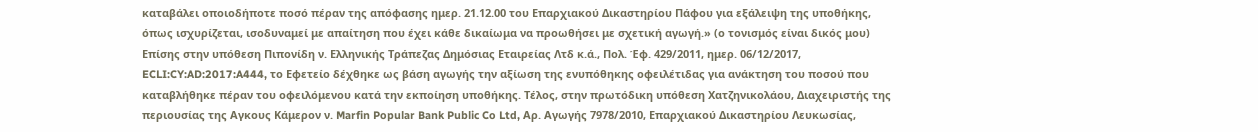καταβάλει οποιοδήποτε ποσό πέραν της απόφασης ημερ. 21.12.00 του Επαρχιακού Δικαστηρίου Πάφου για εξάλειψη της υποθήκης, όπως ισχυρίζεται, ισοδυναμεί με απαίτηση που έχει κάθε δικαίωμα να προωθήσει με σχετική αγωγή.» (ο τονισμός είναι δικός μου) Επίσης στην υπόθεση Πιπονίδη ν. Ελληνικής Τράπεζας Δημόσιας Εταιρείας Λτδ κ.ά., Πολ. Έφ. 429/2011, ημερ. 06/12/2017, ECLI:CY:AD:2017:A444, το Εφετείο δέχθηκε ως βάση αγωγής την αξίωση της ενυπόθηκης οφειλέτιδας για ανάκτηση του ποσού που καταβλήθηκε πέραν του οφειλόμενου κατά την εκποίηση υποθήκης. Τέλος, στην πρωτόδικη υπόθεση Χατζηνικολάου, Διαχειριστής της περιουσίας της Αγκους Κάμερον ν. Marfin Popular Bank Public Co Ltd, Αρ. Αγωγής 7978/2010, Επαρχιακού Δικαστηρίου Λευκωσίας,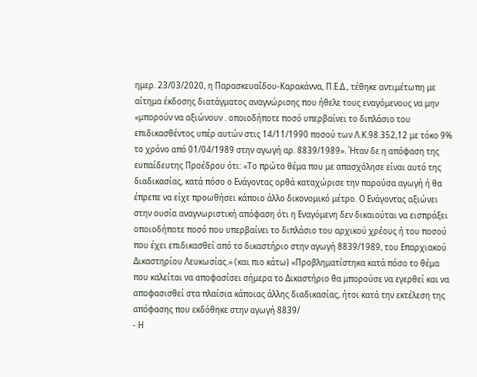ημερ. 23/03/2020, η Παρασκευαΐδου-Καρακάννα, Π.Ε.Δ., τέθηκε αντιμέτωπη με αίτημα έκδοσης διατάγματος αναγνώρισης που ήθελε τους εναγόμενους να μην «μπορούν να αξιώνουν . οποιοδήποτε ποσό υπερβαίνει το διπλάσιο του επιδικασθέντος υπέρ αυτών στις 14/11/1990 ποσού των Λ.Κ.98.352,12 με τόκο 9% το χρόνο από 01/04/1989 στην αγωγή αρ. 8839/1989». Ήταν δε η απόφαση της ευπαίδευτης Προέδρου ότι: «Το πρώτο θέμα που με απασχόλησε είναι αυτό της διαδικασίας, κατά πόσο ο Ενάγοντας ορθά καταχώρισε την παρούσα αγωγή ή θα έπρεπε να είχε προωθήσει κάποιο άλλο δικονομικό μέτρο. Ο Ενάγοντας αξιώνει στην ουσία αναγνωριστική απόφαση ότι η Εναγόμενη δεν δικαιούται να εισπράξει οποιοδήποτε ποσό που υπερβαίνει το διπλάσιο του αρχικού χρέους ή του ποσού που έχει επιδικασθεί από το δικαστήριο στην αγωγή 8839/1989, του Επαρχιακού Δικαστηρίου Λευκωσίας.» (και πιο κάτω) «Προβληματίστηκα κατά πόσο το θέμα που καλείται να αποφασίσει σήμερα το Δικαστήριο θα μπορούσε να εγερθεί και να αποφασισθεί στα πλαίσια κάποιας άλλης διαδικασίας, ήτοι κατά την εκτέλεση της απόφασης που εκδόθηκε στην αγωγή 8839/
- Η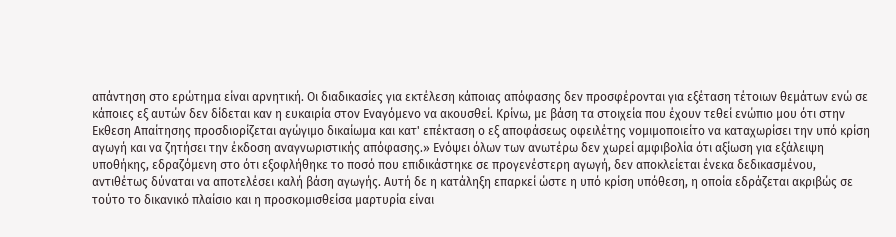απάντηση στο ερώτημα είναι αρνητική. Οι διαδικασίες για εκτέλεση κάποιας απόφασης δεν προσφέρονται για εξέταση τέτοιων θεμάτων ενώ σε κάποιες εξ αυτών δεν δίδεται καν η ευκαιρία στον Εναγόμενο να ακουσθεί. Κρίνω, με βάση τα στοιχεία που έχουν τεθεί ενώπιο μου ότι στην Εκθεση Απαίτησης προσδιορίζεται αγώγιμο δικαίωμα και κατ' επέκταση ο εξ αποφάσεως οφειλέτης νομιμοποιείτο να καταχωρίσει την υπό κρίση αγωγή και να ζητήσει την έκδοση αναγνωριστικής απόφασης.» Ενόψει όλων των ανωτέρω δεν χωρεί αμφιβολία ότι αξίωση για εξάλειψη υποθήκης, εδραζόμενη στο ότι εξοφλήθηκε το ποσό που επιδικάστηκε σε προγενέστερη αγωγή, δεν αποκλείεται ένεκα δεδικασμένου, αντιθέτως δύναται να αποτελέσει καλή βάση αγωγής. Αυτή δε η κατάληξη επαρκεί ώστε η υπό κρίση υπόθεση, η οποία εδράζεται ακριβώς σε τούτο το δικανικό πλαίσιο και η προσκομισθείσα μαρτυρία είναι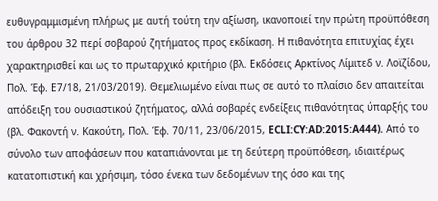ευθυγραμμισμένη πλήρως με αυτή τούτη την αξίωση, ικανοποιεί την πρώτη προϋπόθεση του άρθρου 32 περί σοβαρού ζητήματος προς εκδίκαση. Η πιθανότητα επιτυχίας έχει χαρακτηρισθεί και ως το πρωταρχικό κριτήριο (βλ. Εκδόσεις Αρκτίνος Λίμιτεδ ν. Λοϊζίδου, Πολ. Έφ. Ε7/18, 21/03/2019). Θεμελιωμένο είναι πως σε αυτό το πλαίσιο δεν απαιτείται απόδειξη του ουσιαστικού ζητήματος, αλλά σοβαρές ενδείξεις πιθανότητας ύπαρξής του (βλ. Φακοντή ν. Κακούτη, Πολ. Έφ. 70/11, 23/06/2015, ECLI:CY:AD:2015:A444). Από το σύνολο των αποφάσεων που καταπιάνονται με τη δεύτερη προϋπόθεση, ιδιαιτέρως κατατοπιστική και χρήσιμη, τόσο ένεκα των δεδομένων της όσο και της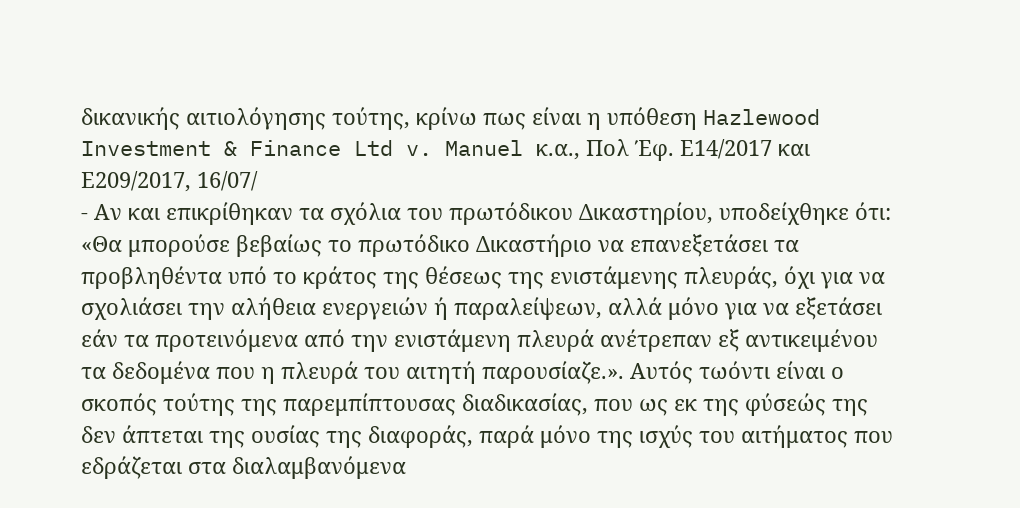δικανικής αιτιολόγησης τούτης, κρίνω πως είναι η υπόθεση Hazlewood Investment & Finance Ltd v. Manuel κ.α., Πολ Έφ. Ε14/2017 και Ε209/2017, 16/07/
- Αν και επικρίθηκαν τα σχόλια του πρωτόδικου Δικαστηρίου, υποδείχθηκε ότι: «Θα μπορούσε βεβαίως το πρωτόδικο Δικαστήριο να επανεξετάσει τα προβληθέντα υπό το κράτος της θέσεως της ενιστάμενης πλευράς, όχι για να σχολιάσει την αλήθεια ενεργειών ή παραλείψεων, αλλά μόνο για να εξετάσει εάν τα προτεινόμενα από την ενιστάμενη πλευρά ανέτρεπαν εξ αντικειμένου τα δεδομένα που η πλευρά του αιτητή παρουσίαζε.». Αυτός τωόντι είναι ο σκοπός τούτης της παρεμπίπτουσας διαδικασίας, που ως εκ της φύσεώς της δεν άπτεται της ουσίας της διαφοράς, παρά μόνο της ισχύς του αιτήματος που εδράζεται στα διαλαμβανόμενα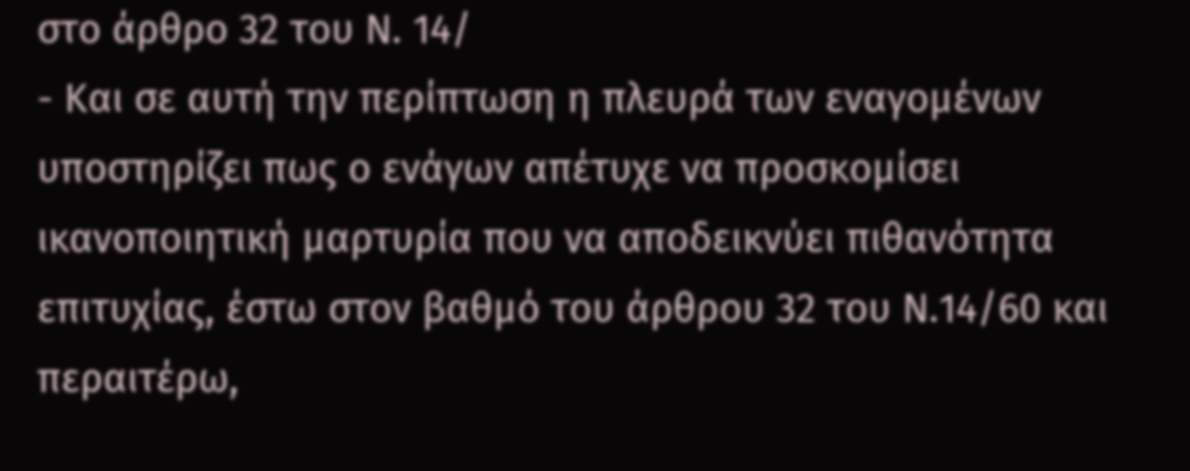στο άρθρο 32 του Ν. 14/
- Και σε αυτή την περίπτωση η πλευρά των εναγομένων υποστηρίζει πως ο ενάγων απέτυχε να προσκομίσει ικανοποιητική μαρτυρία που να αποδεικνύει πιθανότητα επιτυχίας, έστω στον βαθμό του άρθρου 32 του Ν.14/60 και περαιτέρω,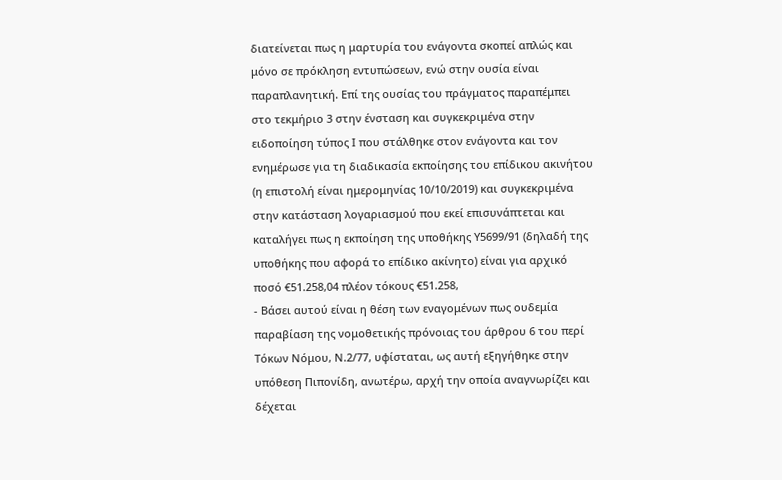διατείνεται πως η μαρτυρία του ενάγοντα σκοπεί απλώς και μόνο σε πρόκληση εντυπώσεων, ενώ στην ουσία είναι παραπλανητική. Επί της ουσίας του πράγματος παραπέμπει στο τεκμήριο 3 στην ένσταση και συγκεκριμένα στην ειδοποίηση τύπος Ι που στάλθηκε στον ενάγοντα και τον ενημέρωσε για τη διαδικασία εκποίησης του επίδικου ακινήτου (η επιστολή είναι ημερομηνίας 10/10/2019) και συγκεκριμένα στην κατάσταση λογαριασμού που εκεί επισυνάπτεται και καταλήγει πως η εκποίηση της υποθήκης Υ5699/91 (δηλαδή της υποθήκης που αφορά το επίδικο ακίνητο) είναι για αρχικό ποσό €51.258,04 πλέον τόκους €51.258,
- Βάσει αυτού είναι η θέση των εναγομένων πως ουδεμία παραβίαση της νομοθετικής πρόνοιας του άρθρου 6 του περί Τόκων Νόμου, Ν.2/77, υφίσταται, ως αυτή εξηγήθηκε στην υπόθεση Πιπονίδη, ανωτέρω, αρχή την οποία αναγνωρίζει και δέχεται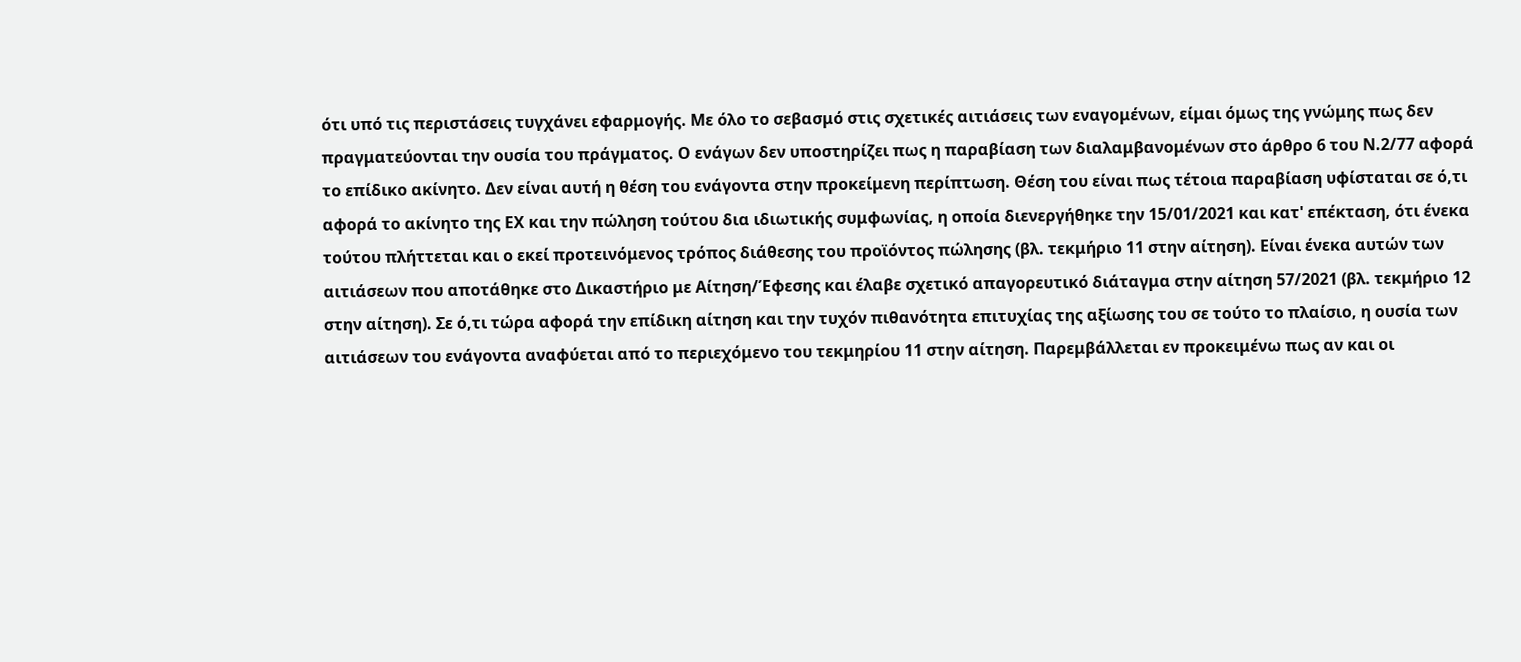ότι υπό τις περιστάσεις τυγχάνει εφαρμογής. Με όλο το σεβασμό στις σχετικές αιτιάσεις των εναγομένων, είμαι όμως της γνώμης πως δεν πραγματεύονται την ουσία του πράγματος. Ο ενάγων δεν υποστηρίζει πως η παραβίαση των διαλαμβανομένων στο άρθρο 6 του Ν.2/77 αφορά το επίδικο ακίνητο. Δεν είναι αυτή η θέση του ενάγοντα στην προκείμενη περίπτωση. Θέση του είναι πως τέτοια παραβίαση υφίσταται σε ό,τι αφορά το ακίνητο της ΕΧ και την πώληση τούτου δια ιδιωτικής συμφωνίας, η οποία διενεργήθηκε την 15/01/2021 και κατ' επέκταση, ότι ένεκα τούτου πλήττεται και ο εκεί προτεινόμενος τρόπος διάθεσης του προϊόντος πώλησης (βλ. τεκμήριο 11 στην αίτηση). Είναι ένεκα αυτών των αιτιάσεων που αποτάθηκε στο Δικαστήριο με Αίτηση/Έφεσης και έλαβε σχετικό απαγορευτικό διάταγμα στην αίτηση 57/2021 (βλ. τεκμήριο 12 στην αίτηση). Σε ό,τι τώρα αφορά την επίδικη αίτηση και την τυχόν πιθανότητα επιτυχίας της αξίωσης του σε τούτο το πλαίσιο, η ουσία των αιτιάσεων του ενάγοντα αναφύεται από το περιεχόμενο του τεκμηρίου 11 στην αίτηση. Παρεμβάλλεται εν προκειμένω πως αν και οι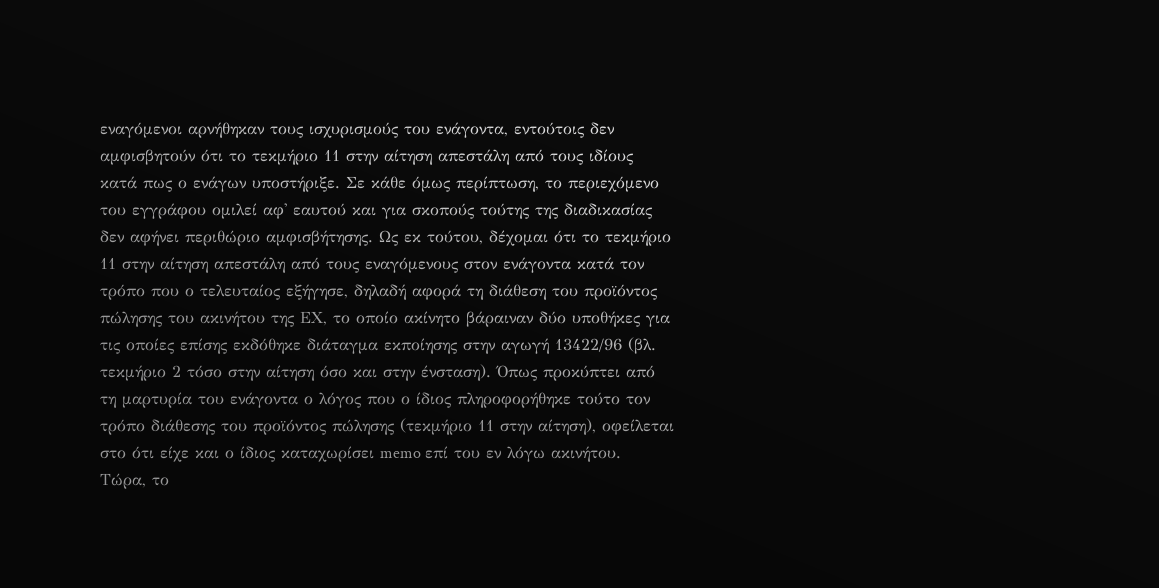εναγόμενοι αρνήθηκαν τους ισχυρισμούς του ενάγοντα, εντούτοις δεν αμφισβητούν ότι το τεκμήριο 11 στην αίτηση απεστάλη από τους ιδίους κατά πως ο ενάγων υποστήριξε. Σε κάθε όμως περίπτωση, το περιεχόμενο του εγγράφου ομιλεί αφ' εαυτού και για σκοπούς τούτης της διαδικασίας δεν αφήνει περιθώριο αμφισβήτησης. Ως εκ τούτου, δέχομαι ότι το τεκμήριο 11 στην αίτηση απεστάλη από τους εναγόμενους στον ενάγοντα κατά τον τρόπο που ο τελευταίος εξήγησε, δηλαδή αφορά τη διάθεση του προϊόντος πώλησης του ακινήτου της ΕΧ, το οποίο ακίνητο βάραιναν δύο υποθήκες για τις οποίες επίσης εκδόθηκε διάταγμα εκποίησης στην αγωγή 13422/96 (βλ. τεκμήριο 2 τόσο στην αίτηση όσο και στην ένσταση). Όπως προκύπτει από τη μαρτυρία του ενάγοντα ο λόγος που ο ίδιος πληροφορήθηκε τούτο τον τρόπο διάθεσης του προϊόντος πώλησης (τεκμήριο 11 στην αίτηση), οφείλεται στο ότι είχε και ο ίδιος καταχωρίσει memo επί του εν λόγω ακινήτου. Τώρα, το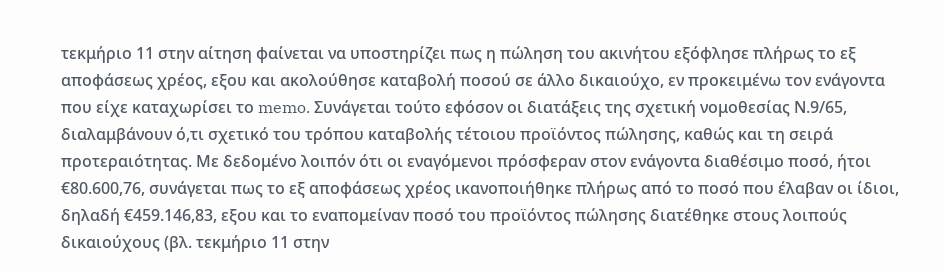τεκμήριο 11 στην αίτηση φαίνεται να υποστηρίζει πως η πώληση του ακινήτου εξόφλησε πλήρως το εξ αποφάσεως χρέος, εξου και ακολούθησε καταβολή ποσού σε άλλο δικαιούχο, εν προκειμένω τον ενάγοντα που είχε καταχωρίσει το memo. Συνάγεται τούτο εφόσον οι διατάξεις της σχετική νομοθεσίας Ν.9/65, διαλαμβάνουν ό,τι σχετικό του τρόπου καταβολής τέτοιου προϊόντος πώλησης, καθώς και τη σειρά προτεραιότητας. Με δεδομένο λοιπόν ότι οι εναγόμενοι πρόσφεραν στον ενάγοντα διαθέσιμο ποσό, ήτοι €80.600,76, συνάγεται πως το εξ αποφάσεως χρέος ικανοποιήθηκε πλήρως από το ποσό που έλαβαν οι ίδιοι, δηλαδή €459.146,83, εξου και το εναπομείναν ποσό του προϊόντος πώλησης διατέθηκε στους λοιπούς δικαιούχους (βλ. τεκμήριο 11 στην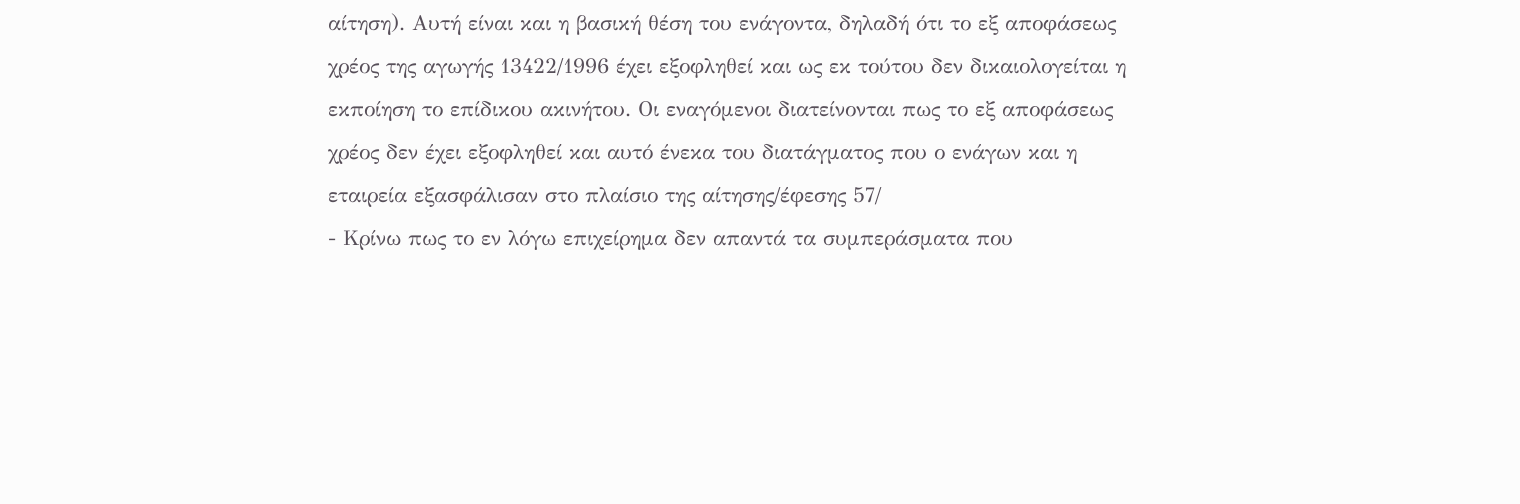αίτηση). Αυτή είναι και η βασική θέση του ενάγοντα, δηλαδή ότι το εξ αποφάσεως χρέος της αγωγής 13422/1996 έχει εξοφληθεί και ως εκ τούτου δεν δικαιολογείται η εκποίηση το επίδικου ακινήτου. Οι εναγόμενοι διατείνονται πως το εξ αποφάσεως χρέος δεν έχει εξοφληθεί και αυτό ένεκα του διατάγματος που ο ενάγων και η εταιρεία εξασφάλισαν στο πλαίσιο της αίτησης/έφεσης 57/
- Κρίνω πως το εν λόγω επιχείρημα δεν απαντά τα συμπεράσματα που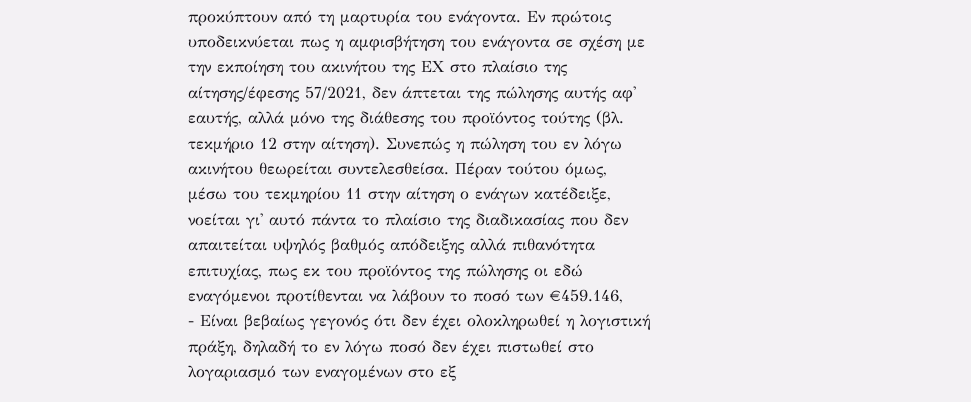προκύπτουν από τη μαρτυρία του ενάγοντα. Εν πρώτοις υποδεικνύεται πως η αμφισβήτηση του ενάγοντα σε σχέση με την εκποίηση του ακινήτου της ΕΧ στο πλαίσιο της αίτησης/έφεσης 57/2021, δεν άπτεται της πώλησης αυτής αφ' εαυτής, αλλά μόνο της διάθεσης του προϊόντος τούτης (βλ. τεκμήριο 12 στην αίτηση). Συνεπώς η πώληση του εν λόγω ακινήτου θεωρείται συντελεσθείσα. Πέραν τούτου όμως, μέσω του τεκμηρίου 11 στην αίτηση ο ενάγων κατέδειξε, νοείται γι' αυτό πάντα το πλαίσιο της διαδικασίας που δεν απαιτείται υψηλός βαθμός απόδειξης αλλά πιθανότητα επιτυχίας, πως εκ του προϊόντος της πώλησης οι εδώ εναγόμενοι προτίθενται να λάβουν το ποσό των €459.146,
- Είναι βεβαίως γεγονός ότι δεν έχει ολοκληρωθεί η λογιστική πράξη, δηλαδή το εν λόγω ποσό δεν έχει πιστωθεί στο λογαριασμό των εναγομένων στο εξ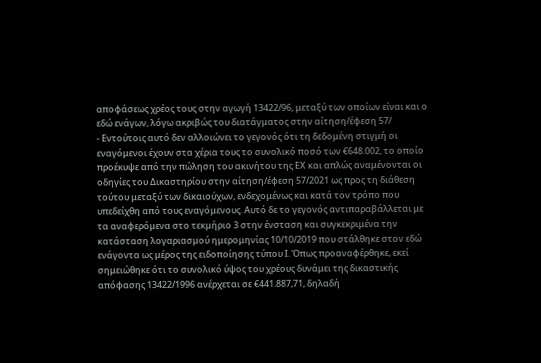αποφάσεως χρέος τους στην αγωγή 13422/96, μεταξύ των οποίων είναι και ο εδώ ενάγων, λόγω ακριβώς του διατάγματος στην αίτηση/έφεση 57/
- Εντούτοις αυτό δεν αλλοιώνει το γεγονός ότι τη δεδομένη στιγμή οι εναγόμενοι έχουν στα χέρια τους το συνολικό ποσό των €648.002, το οποίο προέκυψε από την πώληση του ακινήτου της ΕΧ και απλώς αναμένονται οι οδηγίες του Δικαστηρίου στην αίτηση/έφεση 57/2021 ως προς τη διάθεση τούτου μεταξύ των δικαιούχων, ενδεχομένως και κατά τον τρόπο που υπεδείχθη από τους εναγόμενους. Αυτό δε το γεγονός αντιπαραβάλλεται με τα αναφερόμενα στο τεκμήριο 3 στην ένσταση και συγκεκριμένα την κατάσταση λογαριασμού ημερομηνίας 10/10/2019 που στάλθηκε στον εδώ ενάγοντα ως μέρος της ειδοποίησης τύπου Ι. Όπως προαναφέρθηκε, εκεί σημειώθηκε ότι το συνολικό ύψος του χρέους δυνάμει της δικαστικής απόφασης 13422/1996 ανέρχεται σε €441.887,71, δηλαδή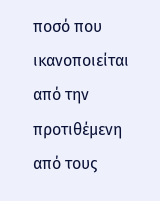ποσό που ικανοποιείται από την προτιθέμενη από τους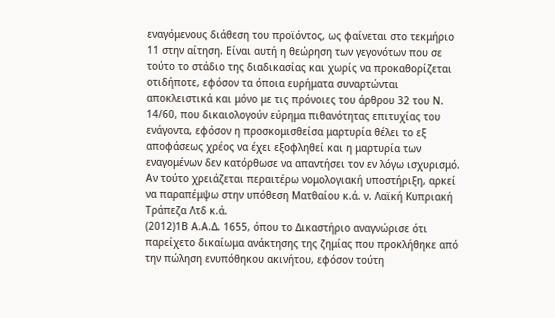εναγόμενους διάθεση του προϊόντος, ως φαίνεται στο τεκμήριο 11 στην αίτηση. Είναι αυτή η θεώρηση των γεγονότων που σε τούτο το στάδιο της διαδικασίας και χωρίς να προκαθορίζεται οτιδήποτε, εφόσον τα όποια ευρήματα συναρτώνται αποκλειστικά και μόνο με τις πρόνοιες του άρθρου 32 του Ν. 14/60, που δικαιολογούν εύρημα πιθανότητας επιτυχίας του ενάγοντα, εφόσον η προσκομισθείσα μαρτυρία θέλει το εξ αποφάσεως χρέος να έχει εξοφληθεί και η μαρτυρία των εναγομένων δεν κατόρθωσε να απαντήσει τον εν λόγω ισχυρισμό. Αν τούτο χρειάζεται περαιτέρω νομολογιακή υποστήριξη, αρκεί να παραπέμψω στην υπόθεση Ματθαίου κ.ά. ν. Λαϊκή Κυπριακή Τράπεζα Λτδ κ.ά.
(2012)1Β Α.Α.Δ. 1655, όπου το Δικαστήριο αναγνώρισε ότι παρείχετο δικαίωμα ανάκτησης της ζημίας που προκλήθηκε από την πώληση ενυπόθηκου ακινήτου, εφόσον τούτη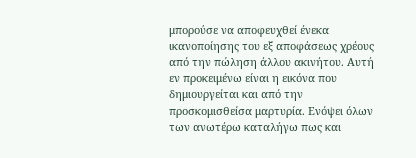μπορούσε να αποφευχθεί ένεκα ικανοποίησης του εξ αποφάσεως χρέους από την πώληση άλλου ακινήτου. Αυτή εν προκειμένω είναι η εικόνα που δημιουργείται και από την προσκομισθείσα μαρτυρία. Ενόψει όλων των ανωτέρω καταλήγω πως και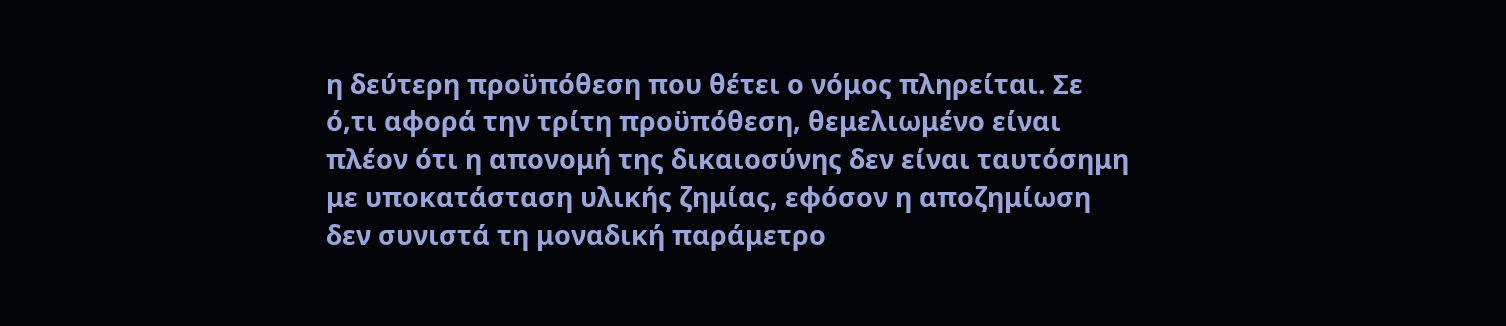η δεύτερη προϋπόθεση που θέτει ο νόμος πληρείται. Σε ό,τι αφορά την τρίτη προϋπόθεση, θεμελιωμένο είναι πλέον ότι η απονομή της δικαιοσύνης δεν είναι ταυτόσημη με υποκατάσταση υλικής ζημίας, εφόσον η αποζημίωση δεν συνιστά τη μοναδική παράμετρο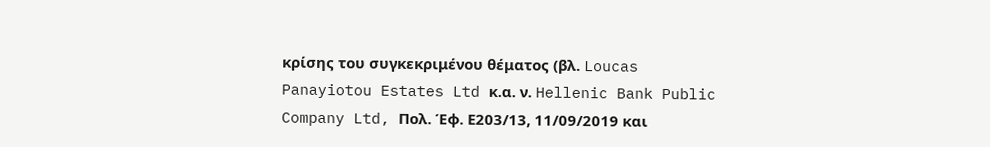κρίσης του συγκεκριμένου θέματος (βλ. Loucas Panayiotou Estates Ltd κ.α. ν. Hellenic Bank Public Company Ltd, Πολ. Έφ. Ε203/13, 11/09/2019 και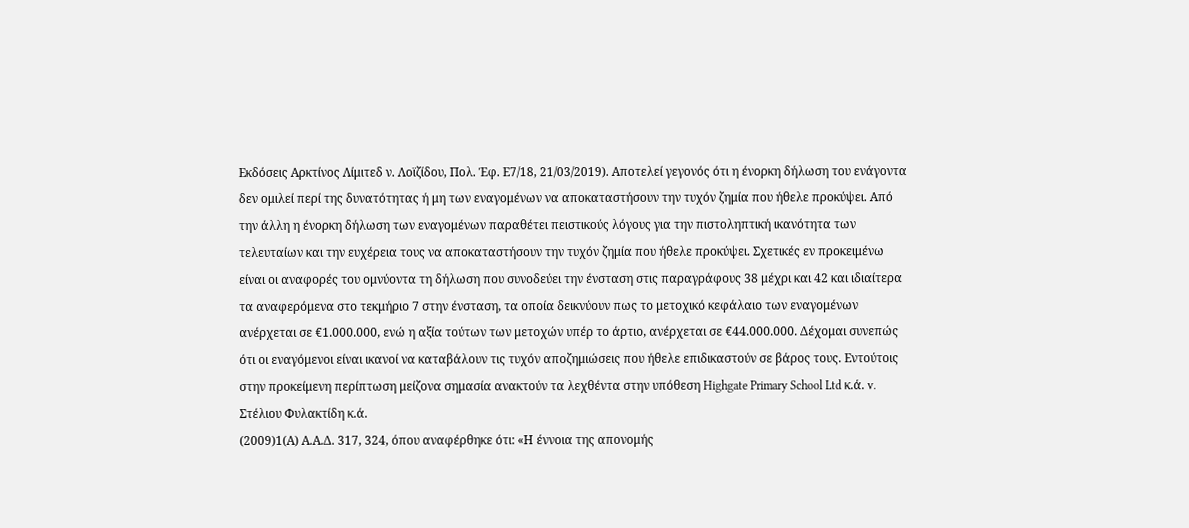Εκδόσεις Αρκτίνος Λίμιτεδ ν. Λοϊζίδου, Πολ. Έφ. Ε7/18, 21/03/2019). Αποτελεί γεγονός ότι η ένορκη δήλωση του ενάγοντα δεν ομιλεί περί της δυνατότητας ή μη των εναγομένων να αποκαταστήσουν την τυχόν ζημία που ήθελε προκύψει. Από την άλλη η ένορκη δήλωση των εναγομένων παραθέτει πειστικούς λόγους για την πιστοληπτική ικανότητα των τελευταίων και την ευχέρεια τους να αποκαταστήσουν την τυχόν ζημία που ήθελε προκύψει. Σχετικές εν προκειμένω είναι οι αναφορές του ομνύοντα τη δήλωση που συνοδεύει την ένσταση στις παραγράφους 38 μέχρι και 42 και ιδιαίτερα τα αναφερόμενα στο τεκμήριο 7 στην ένσταση, τα οποία δεικνύουν πως το μετοχικό κεφάλαιο των εναγομένων ανέρχεται σε €1.000.000, ενώ η αξία τούτων των μετοχών υπέρ το άρτιο, ανέρχεται σε €44.000.000. Δέχομαι συνεπώς ότι οι εναγόμενοι είναι ικανοί να καταβάλουν τις τυχόν αποζημιώσεις που ήθελε επιδικαστούν σε βάρος τους. Εντούτοις στην προκείμενη περίπτωση μείζονα σημασία ανακτούν τα λεχθέντα στην υπόθεση Highgate Primary School Ltd κ.ά. v. Στέλιου Φυλακτίδη κ.ά.
(2009)1(Α) Α.Α.Δ. 317, 324, όπου αναφέρθηκε ότι: «Η έννοια της απονομής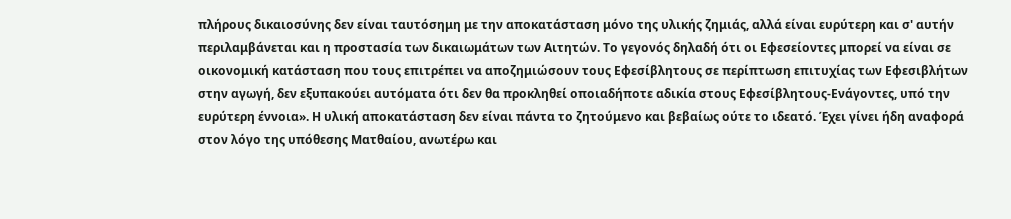πλήρους δικαιοσύνης δεν είναι ταυτόσημη με την αποκατάσταση μόνο της υλικής ζημιάς, αλλά είναι ευρύτερη και σ' αυτήν περιλαμβάνεται και η προστασία των δικαιωμάτων των Αιτητών. Το γεγονός δηλαδή ότι οι Εφεσείοντες μπορεί να είναι σε οικονομική κατάσταση που τους επιτρέπει να αποζημιώσουν τους Εφεσίβλητους σε περίπτωση επιτυχίας των Εφεσιβλήτων στην αγωγή, δεν εξυπακούει αυτόματα ότι δεν θα προκληθεί οποιαδήποτε αδικία στους Εφεσίβλητους-Ενάγοντες, υπό την ευρύτερη έννοια». Η υλική αποκατάσταση δεν είναι πάντα το ζητούμενο και βεβαίως ούτε το ιδεατό. Έχει γίνει ήδη αναφορά στον λόγο της υπόθεσης Ματθαίου, ανωτέρω και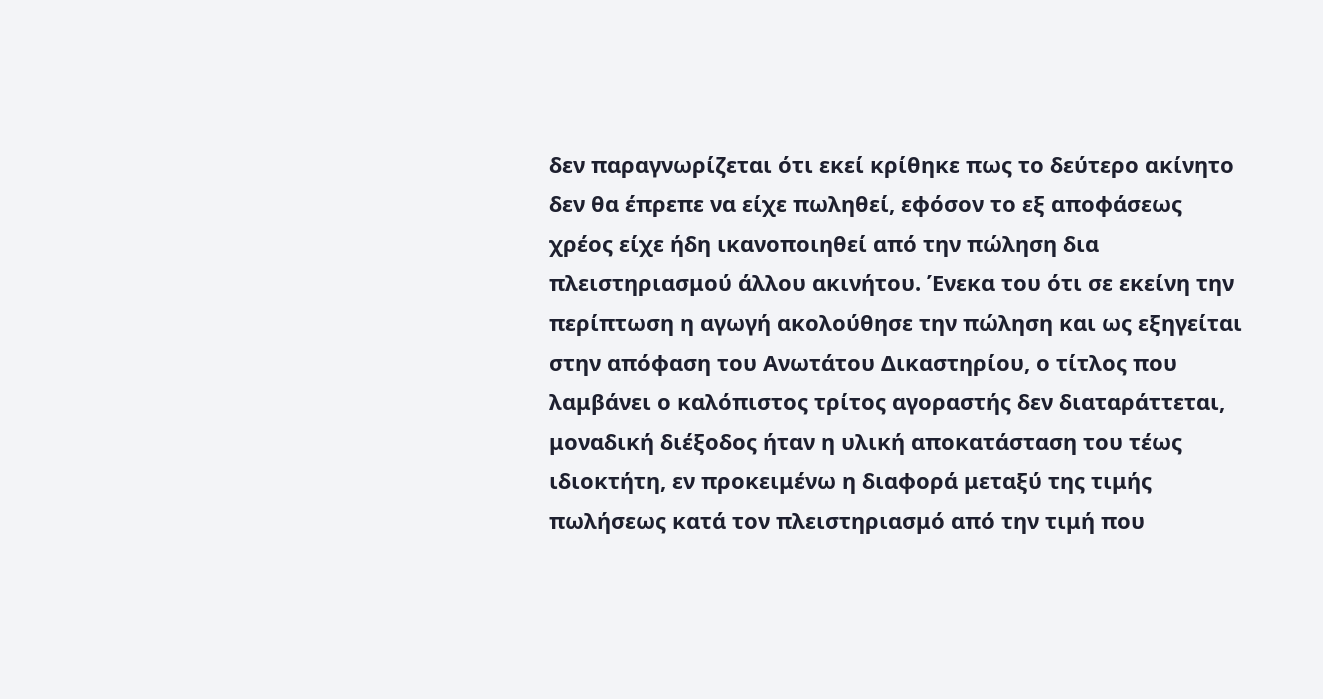δεν παραγνωρίζεται ότι εκεί κρίθηκε πως το δεύτερο ακίνητο δεν θα έπρεπε να είχε πωληθεί, εφόσον το εξ αποφάσεως χρέος είχε ήδη ικανοποιηθεί από την πώληση δια πλειστηριασμού άλλου ακινήτου. Ένεκα του ότι σε εκείνη την περίπτωση η αγωγή ακολούθησε την πώληση και ως εξηγείται στην απόφαση του Ανωτάτου Δικαστηρίου, ο τίτλος που λαμβάνει ο καλόπιστος τρίτος αγοραστής δεν διαταράττεται, μοναδική διέξοδος ήταν η υλική αποκατάσταση του τέως ιδιοκτήτη, εν προκειμένω η διαφορά μεταξύ της τιμής πωλήσεως κατά τον πλειστηριασμό από την τιμή που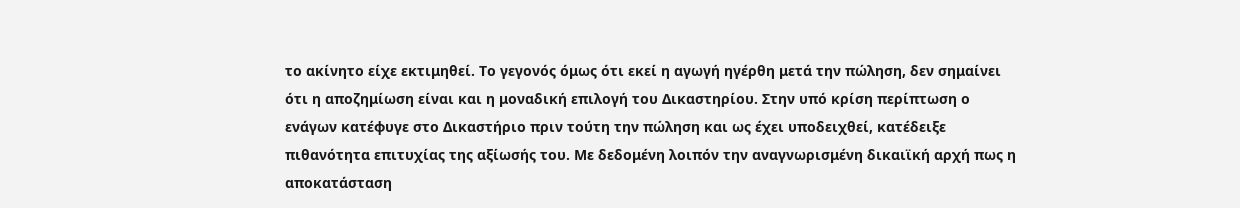το ακίνητο είχε εκτιμηθεί. Το γεγονός όμως ότι εκεί η αγωγή ηγέρθη μετά την πώληση, δεν σημαίνει ότι η αποζημίωση είναι και η μοναδική επιλογή του Δικαστηρίου. Στην υπό κρίση περίπτωση ο ενάγων κατέφυγε στο Δικαστήριο πριν τούτη την πώληση και ως έχει υποδειχθεί, κατέδειξε πιθανότητα επιτυχίας της αξίωσής του. Με δεδομένη λοιπόν την αναγνωρισμένη δικαιϊκή αρχή πως η αποκατάσταση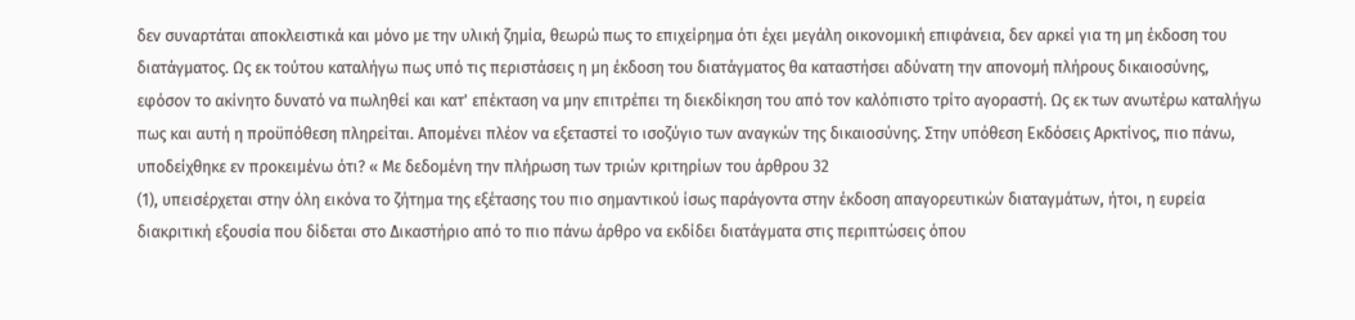δεν συναρτάται αποκλειστικά και μόνο με την υλική ζημία, θεωρώ πως το επιχείρημα ότι έχει μεγάλη οικονομική επιφάνεια, δεν αρκεί για τη μη έκδοση του διατάγματος. Ως εκ τούτου καταλήγω πως υπό τις περιστάσεις η μη έκδοση του διατάγματος θα καταστήσει αδύνατη την απονομή πλήρους δικαιοσύνης, εφόσον το ακίνητο δυνατό να πωληθεί και κατ' επέκταση να μην επιτρέπει τη διεκδίκηση του από τον καλόπιστο τρίτο αγοραστή. Ως εκ των ανωτέρω καταλήγω πως και αυτή η προϋπόθεση πληρείται. Απομένει πλέον να εξεταστεί το ισοζύγιο των αναγκών της δικαιοσύνης. Στην υπόθεση Εκδόσεις Αρκτίνος, πιο πάνω, υποδείχθηκε εν προκειμένω ότι? « Με δεδομένη την πλήρωση των τριών κριτηρίων του άρθρου 32
(1), υπεισέρχεται στην όλη εικόνα το ζήτημα της εξέτασης του πιο σημαντικού ίσως παράγοντα στην έκδοση απαγορευτικών διαταγμάτων, ήτοι, η ευρεία διακριτική εξουσία που δίδεται στο Δικαστήριο από το πιο πάνω άρθρο να εκδίδει διατάγματα στις περιπτώσεις όπου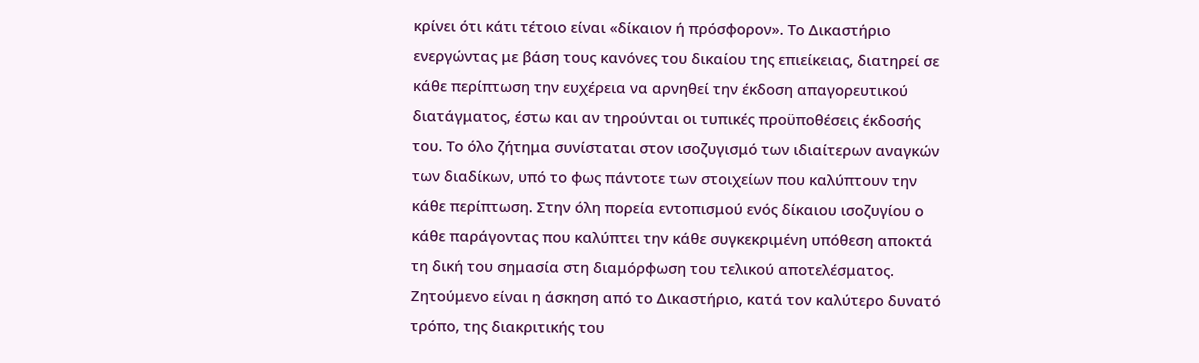κρίνει ότι κάτι τέτοιο είναι «δίκαιον ή πρόσφορον». Το Δικαστήριο ενεργώντας με βάση τους κανόνες του δικαίου της επιείκειας, διατηρεί σε κάθε περίπτωση την ευχέρεια να αρνηθεί την έκδοση απαγορευτικού διατάγματος, έστω και αν τηρούνται οι τυπικές προϋποθέσεις έκδοσής του. Το όλο ζήτημα συνίσταται στον ισοζυγισμό των ιδιαίτερων αναγκών των διαδίκων, υπό το φως πάντοτε των στοιχείων που καλύπτουν την κάθε περίπτωση. Στην όλη πορεία εντοπισμού ενός δίκαιου ισοζυγίου ο κάθε παράγοντας που καλύπτει την κάθε συγκεκριμένη υπόθεση αποκτά τη δική του σημασία στη διαμόρφωση του τελικού αποτελέσματος. Ζητούμενο είναι η άσκηση από το Δικαστήριο, κατά τον καλύτερο δυνατό τρόπο, της διακριτικής του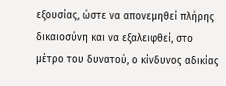εξουσίας, ώστε να απονεμηθεί πλήρης δικαιοσύνη και να εξαλειφθεί, στο μέτρο του δυνατού, ο κίνδυνος αδικίας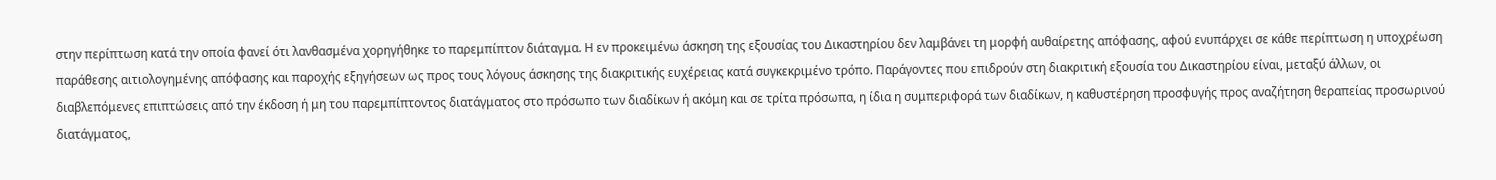στην περίπτωση κατά την οποία φανεί ότι λανθασμένα χορηγήθηκε το παρεμπίπτον διάταγμα. Η εν προκειμένω άσκηση της εξουσίας του Δικαστηρίου δεν λαμβάνει τη μορφή αυθαίρετης απόφασης, αφού ενυπάρχει σε κάθε περίπτωση η υποχρέωση παράθεσης αιτιολογημένης απόφασης και παροχής εξηγήσεων ως προς τους λόγους άσκησης της διακριτικής ευχέρειας κατά συγκεκριμένο τρόπο. Παράγοντες που επιδρούν στη διακριτική εξουσία του Δικαστηρίου είναι, μεταξύ άλλων, οι διαβλεπόμενες επιπτώσεις από την έκδοση ή μη του παρεμπίπτοντος διατάγματος στο πρόσωπο των διαδίκων ή ακόμη και σε τρίτα πρόσωπα, η ίδια η συμπεριφορά των διαδίκων, η καθυστέρηση προσφυγής προς αναζήτηση θεραπείας προσωρινού διατάγματος,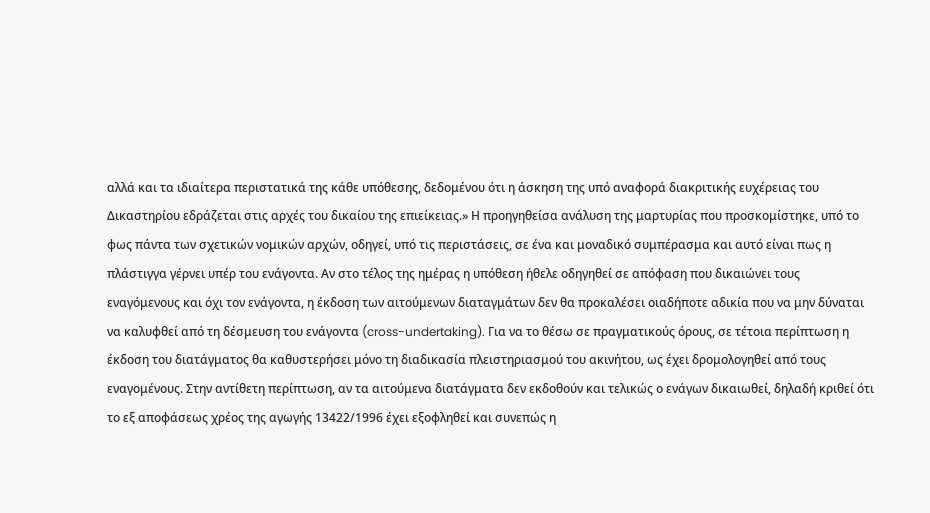αλλά και τα ιδιαίτερα περιστατικά της κάθε υπόθεσης, δεδομένου ότι η άσκηση της υπό αναφορά διακριτικής ευχέρειας του Δικαστηρίου εδράζεται στις αρχές του δικαίου της επιείκειας.» Η προηγηθείσα ανάλυση της μαρτυρίας που προσκομίστηκε, υπό το φως πάντα των σχετικών νομικών αρχών, οδηγεί, υπό τις περιστάσεις, σε ένα και μοναδικό συμπέρασμα και αυτό είναι πως η πλάστιγγα γέρνει υπέρ του ενάγοντα. Αν στο τέλος της ημέρας η υπόθεση ήθελε οδηγηθεί σε απόφαση που δικαιώνει τους εναγόμενους και όχι τον ενάγοντα, η έκδοση των αιτούμενων διαταγμάτων δεν θα προκαλέσει οιαδήποτε αδικία που να μην δύναται να καλυφθεί από τη δέσμευση του ενάγοντα (cross-undertaking). Για να το θέσω σε πραγματικούς όρους, σε τέτοια περίπτωση η έκδοση του διατάγματος θα καθυστερήσει μόνο τη διαδικασία πλειστηριασμού του ακινήτου, ως έχει δρομολογηθεί από τους εναγομένους. Στην αντίθετη περίπτωση, αν τα αιτούμενα διατάγματα δεν εκδοθούν και τελικώς ο ενάγων δικαιωθεί, δηλαδή κριθεί ότι το εξ αποφάσεως χρέος της αγωγής 13422/1996 έχει εξοφληθεί και συνεπώς η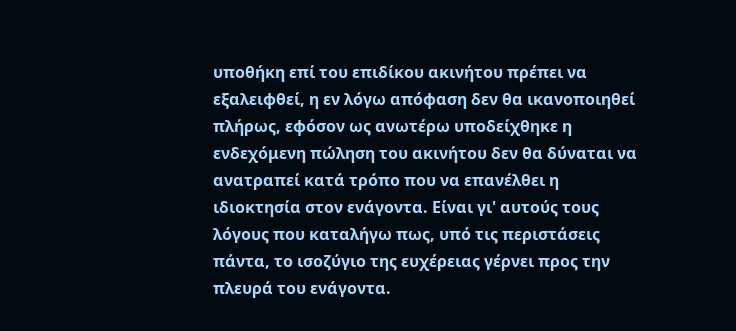υποθήκη επί του επιδίκου ακινήτου πρέπει να εξαλειφθεί, η εν λόγω απόφαση δεν θα ικανοποιηθεί πλήρως, εφόσον ως ανωτέρω υποδείχθηκε η ενδεχόμενη πώληση του ακινήτου δεν θα δύναται να ανατραπεί κατά τρόπο που να επανέλθει η ιδιοκτησία στον ενάγοντα. Είναι γι' αυτούς τους λόγους που καταλήγω πως, υπό τις περιστάσεις πάντα, το ισοζύγιο της ευχέρειας γέρνει προς την πλευρά του ενάγοντα.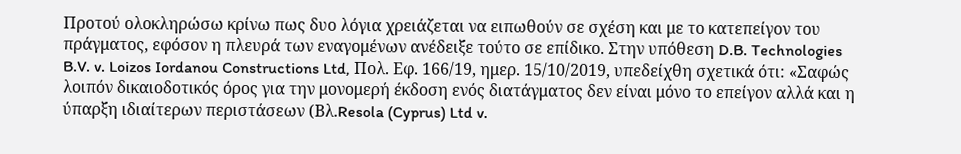Προτού ολοκληρώσω κρίνω πως δυο λόγια χρειάζεται να ειπωθούν σε σχέση και με το κατεπείγον του πράγματος, εφόσον η πλευρά των εναγομένων ανέδειξε τούτο σε επίδικο. Στην υπόθεση D.B. Technologies B.V. v. Loizos Iordanou Constructions Ltd, Πολ. Εφ. 166/19, ημερ. 15/10/2019, υπεδείχθη σχετικά ότι: «Σαφώς λοιπόν δικαιοδοτικός όρος για την μονομερή έκδοση ενός διατάγματος δεν είναι μόνο το επείγον αλλά και η ύπαρξη ιδιαίτερων περιστάσεων (Βλ.Resola (Cyprus) Ltd v.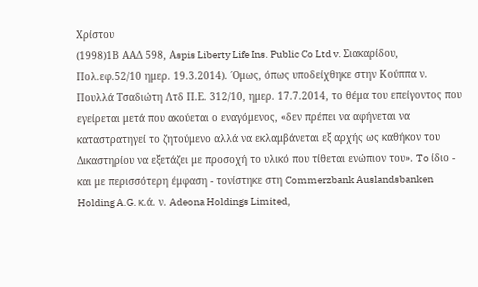Χρίστου
(1998)1Β ΑΑΔ 598, Αspis Liberty Life Ins. Public Co Ltd v. Σιακαρίδου, Πολ.εφ.52/10 ημερ. 19.3.2014). ΄Oμως, όπως υποδείχθηκε στην Κούππα ν. Πουλλά Τσαδιώτη Λτδ Π.Ε. 312/10, ημερ. 17.7.2014, το θέμα του επείγοντος που εγείρεται μετά που ακούεται ο εναγόμενος, «δεν πρέπει να αφήνεται να καταστρατηγεί το ζητούμενο αλλά να εκλαμβάνεται εξ αρχής ως καθήκον του Δικαστηρίου να εξετάζει με προσοχή το υλικό που τίθεται ενώπιον του». To ίδιο - και με περισσότερη έμφαση - τονίστηκε στη Commerzbank Auslandsbanken Holding A.G. κ.ά. ν. Adeona Holdings Limited,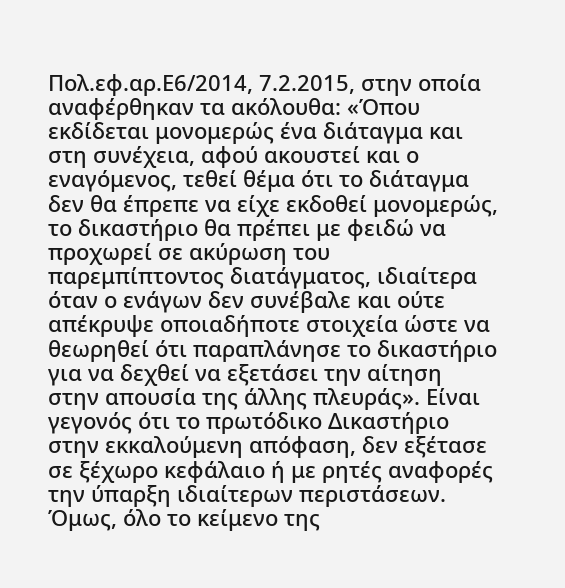Πολ.εφ.αρ.Ε6/2014, 7.2.2015, στην οποία αναφέρθηκαν τα ακόλουθα: «Όπου εκδίδεται μονομερώς ένα διάταγμα και στη συνέχεια, αφού ακουστεί και ο εναγόμενος, τεθεί θέμα ότι το διάταγμα δεν θα έπρεπε να είχε εκδοθεί μονομερώς, το δικαστήριο θα πρέπει με φειδώ να προχωρεί σε ακύρωση του παρεμπίπτοντος διατάγματος, ιδιαίτερα όταν ο ενάγων δεν συνέβαλε και ούτε απέκρυψε οποιαδήποτε στοιχεία ώστε να θεωρηθεί ότι παραπλάνησε το δικαστήριο για να δεχθεί να εξετάσει την αίτηση στην απουσία της άλλης πλευράς». Είναι γεγονός ότι το πρωτόδικο Δικαστήριο στην εκκαλούμενη απόφαση, δεν εξέτασε σε ξέχωρο κεφάλαιο ή με ρητές αναφορές την ύπαρξη ιδιαίτερων περιστάσεων. Όμως, όλο το κείμενο της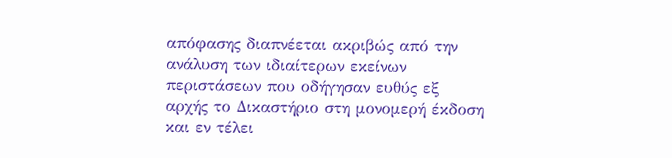απόφασης διαπνέεται ακριβώς από την ανάλυση των ιδιαίτερων εκείνων περιστάσεων που οδήγησαν ευθύς εξ αρχής το Δικαστήριο στη μονομερή έκδοση και εν τέλει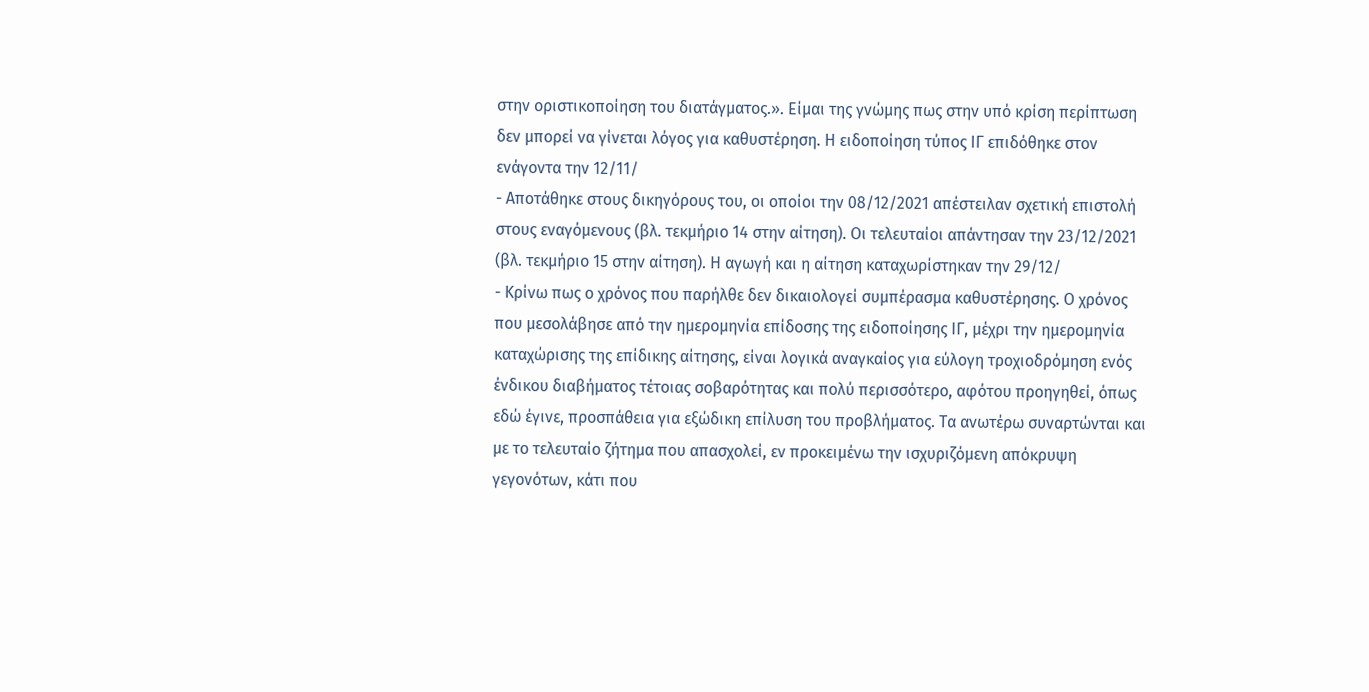στην οριστικοποίηση του διατάγματος.». Είμαι της γνώμης πως στην υπό κρίση περίπτωση δεν μπορεί να γίνεται λόγος για καθυστέρηση. Η ειδοποίηση τύπος ΙΓ επιδόθηκε στον ενάγοντα την 12/11/
- Αποτάθηκε στους δικηγόρους του, οι οποίοι την 08/12/2021 απέστειλαν σχετική επιστολή στους εναγόμενους (βλ. τεκμήριο 14 στην αίτηση). Οι τελευταίοι απάντησαν την 23/12/2021 (βλ. τεκμήριο 15 στην αίτηση). Η αγωγή και η αίτηση καταχωρίστηκαν την 29/12/
- Κρίνω πως ο χρόνος που παρήλθε δεν δικαιολογεί συμπέρασμα καθυστέρησης. Ο χρόνος που μεσολάβησε από την ημερομηνία επίδοσης της ειδοποίησης ΙΓ, μέχρι την ημερομηνία καταχώρισης της επίδικης αίτησης, είναι λογικά αναγκαίος για εύλογη τροχιοδρόμηση ενός ένδικου διαβήματος τέτοιας σοβαρότητας και πολύ περισσότερο, αφότου προηγηθεί, όπως εδώ έγινε, προσπάθεια για εξώδικη επίλυση του προβλήματος. Τα ανωτέρω συναρτώνται και με το τελευταίο ζήτημα που απασχολεί, εν προκειμένω την ισχυριζόμενη απόκρυψη γεγονότων, κάτι που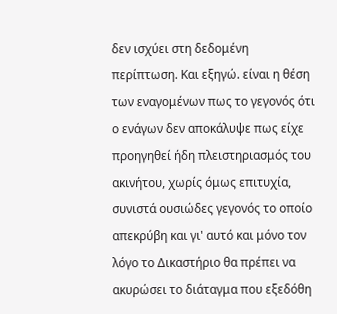δεν ισχύει στη δεδομένη περίπτωση. Και εξηγώ. είναι η θέση των εναγομένων πως το γεγονός ότι ο ενάγων δεν αποκάλυψε πως είχε προηγηθεί ήδη πλειστηριασμός του ακινήτου, χωρίς όμως επιτυχία, συνιστά ουσιώδες γεγονός το οποίο απεκρύβη και γι' αυτό και μόνο τον λόγο το Δικαστήριο θα πρέπει να ακυρώσει το διάταγμα που εξεδόθη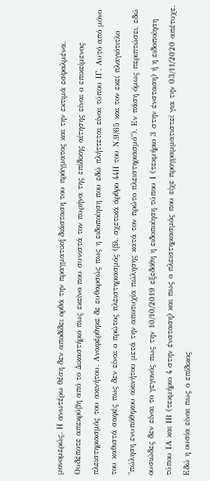μονομερώς. Η ανωτέρω θέση δεν αποδίδει ορθά την πραγματική διάσταση του πράγματος και την εκτιμά εσφαλμένα. Ουδέποτε απεκρύβη από το Δικαστήριο πως εκείνο που συνιστά τον πυρήνα της επίδικης αίτησης είναι ο επικείμενος πλειστηριασμός του ακινήτου. Αναφέρθηκε δε ευθαρσώς πως η ειδοποίηση που εδώ πλήττεται είναι τύπου ΙΓ. Αυτό από μόνο του καθιστά σαφές πως δεν είναι ο πρώτος πλειστηριασμός (βλ. σχετικά άρθρο 44Η του Ν.9/65 και τον εκεί πλαγιότιτλο "πώληση ενυπόθηκου ακινήτου μετά την αποτυχία πώλησης κατά τον πρώτο πλειστηριασμό"). Εν πάση όμως περιπτώσει, εδώ ουσιώδες δεν είναι το γεγονός πως την 10/10/2019 εξεδόθη η ειδοποίηση τύπου Ι (τεκμήριο 3 στην ένσταση) ή η ειδοποίηση τύπου ΙΑ και ΙΒ (τεκμήριο 4 στην ένσταση) και πως ο πλειστηριασμός που είχε προγραμματιστεί για την 03/11/2020 απέτυχε. Εδώ η ουσία είναι πως ο επίδικος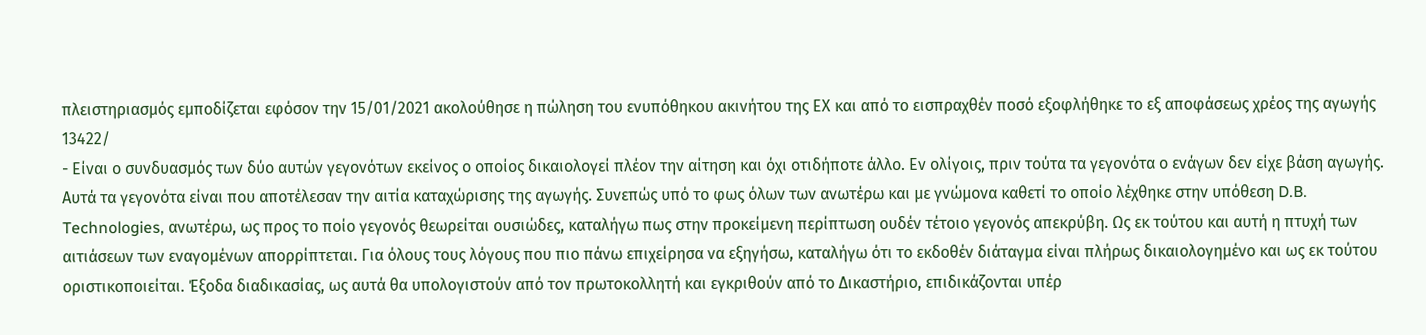πλειστηριασμός εμποδίζεται εφόσον την 15/01/2021 ακολούθησε η πώληση του ενυπόθηκου ακινήτου της ΕΧ και από το εισπραχθέν ποσό εξοφλήθηκε το εξ αποφάσεως χρέος της αγωγής 13422/
- Είναι ο συνδυασμός των δύο αυτών γεγονότων εκείνος ο οποίος δικαιολογεί πλέον την αίτηση και όχι οτιδήποτε άλλο. Εν ολίγοις, πριν τούτα τα γεγονότα ο ενάγων δεν είχε βάση αγωγής. Αυτά τα γεγονότα είναι που αποτέλεσαν την αιτία καταχώρισης της αγωγής. Συνεπώς υπό το φως όλων των ανωτέρω και με γνώμονα καθετί το οποίο λέχθηκε στην υπόθεση D.B. Technologies, ανωτέρω, ως προς το ποίο γεγονός θεωρείται ουσιώδες, καταλήγω πως στην προκείμενη περίπτωση ουδέν τέτοιο γεγονός απεκρύβη. Ως εκ τούτου και αυτή η πτυχή των αιτιάσεων των εναγομένων απορρίπτεται. Για όλους τους λόγους που πιο πάνω επιχείρησα να εξηγήσω, καταλήγω ότι το εκδοθέν διάταγμα είναι πλήρως δικαιολογημένο και ως εκ τούτου οριστικοποιείται. Έξοδα διαδικασίας, ως αυτά θα υπολογιστούν από τον πρωτοκολλητή και εγκριθούν από το Δικαστήριο, επιδικάζονται υπέρ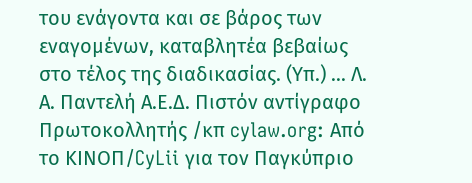του ενάγοντα και σε βάρος των εναγομένων, καταβλητέα βεβαίως στο τέλος της διαδικασίας. (Υπ.) ... Λ. Α. Παντελή Α.Ε.Δ. Πιστόν αντίγραφο Πρωτοκολλητής /κπ cylaw.org: Από το ΚΙΝOΠ/CyLii για τον Παγκύπριο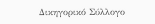Δικηγορικό Σύλλογο